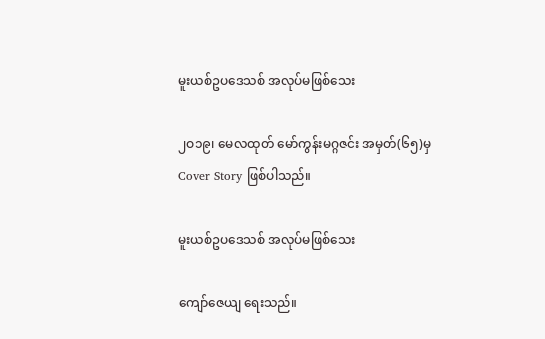မူးယစ်ဥပဒေသစ် အလုပ်မဖြစ်သေး

၂ဝ၁၉၊ မေလထုတ် မော်ကွန်းမဂ္ဂဇင်း အမှတ်(၆၅)မှ  Cover Story ဖြစ်ပါသည်။

မူးယစ်ဥပဒေသစ် အလုပ်မဖြစ်သေး

ကျော်ဇေယျ ရေးသည်။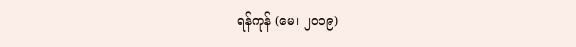ရန်ကုန် (မေ၊ ၂ဝ၁၉)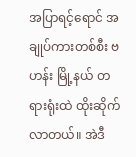အပြာရင့်ရောင် အချုပ်ကားတစ်စီး ဗဟန်း မြို့နယ် တရားရုံးထဲ ထိုးဆိုက်လာတယ်။ အဲဒီ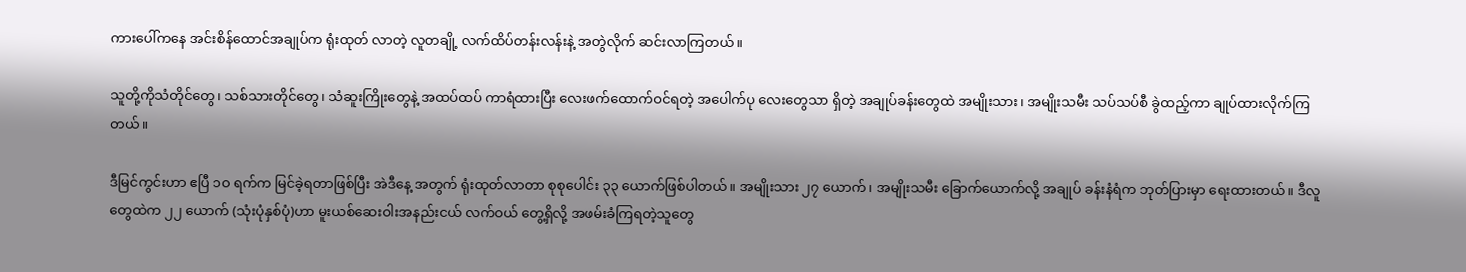ကားပေါ်ကနေ အင်းစိန်ထောင်အချုပ်က ရုံးထုတ် လာတဲ့ လူတချို့ လက်ထိပ်တန်းလန်းနဲ့ အတွဲလိုက် ဆင်းလာကြတယ်။

သူတို့ကိုသံတိုင်တွေ၊ သစ်သားတိုင်တွေ၊ သံဆူးကြိုးတွေနဲ့ အထပ်ထပ် ကာရံထားပြီး လေးဖက်ထောက်ဝင်ရတဲ့ အပေါက်ပု လေးတွေသာ ရှိတဲ့ အချုပ်ခန်းတွေထဲ အမျိုးသား၊ အမျိုးသမီး သပ်သပ်စီ ခွဲထည့်ကာ ချုပ်ထားလိုက်ကြတယ်။

ဒီမြင်ကွင်းဟာ ဧပြီ ၁ဝ ရက်က မြင်ခဲ့ရတာဖြစ်ပြီး အဲဒီနေ့ အတွက် ရုံးထုတ်လာတာ စုစုပေါင်း ၃၃ ယောက်ဖြစ်ပါတယ်။ အမျိုးသား ၂၇ ယောက်၊ အမျိုးသမီး ခြောက်ယောက်လို့ အချုပ် ခန်းနံရံက ဘုတ်ပြားမှာ ရေးထားတယ်။ ဒီလူတွေထဲက ၂၂ ယောက် (သုံးပုံနှစ်ပုံ)ဟာ မူးယစ်ဆေးဝါးအနည်းငယ် လက်ဝယ် တွေ့ရှိလို့ အဖမ်းခံကြရတဲ့သူတွေ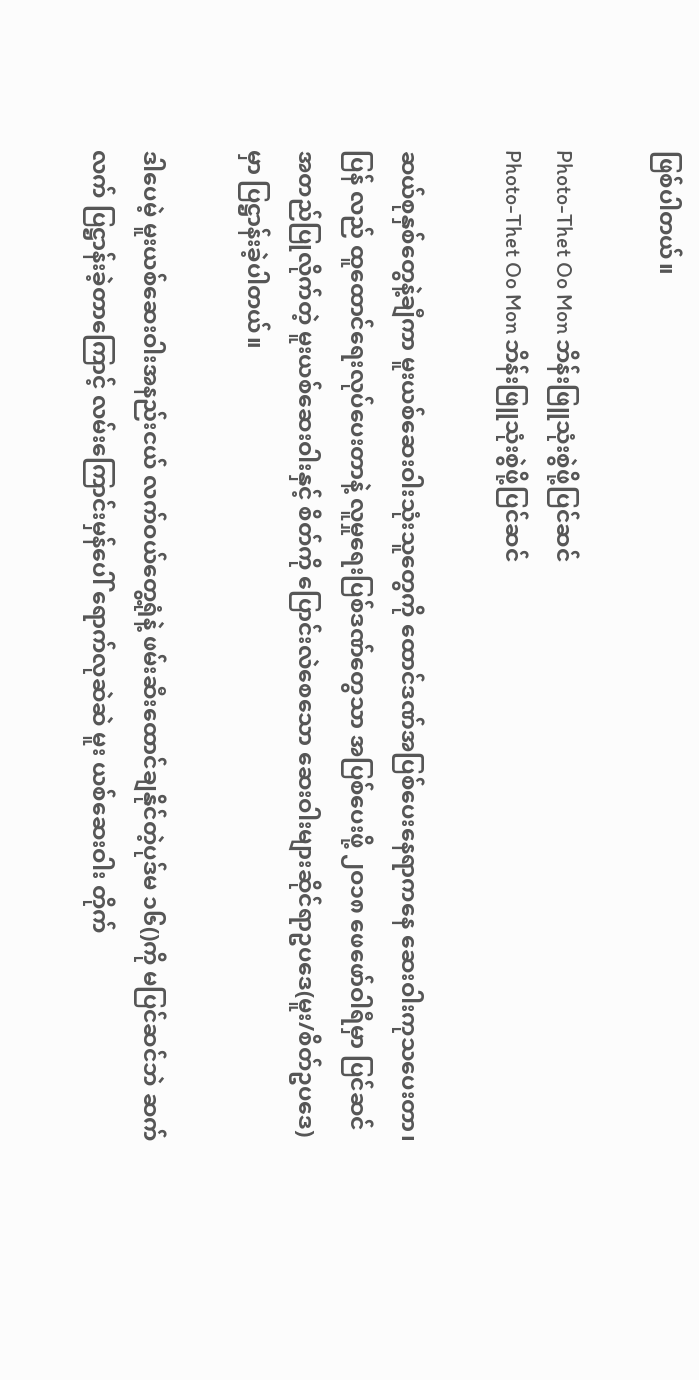ဖြစ်ပါတယ်။

Photo-Thet Oo Mon ဘိန်းဖြူသုံးစွဲဖို့ပြင်ဆင်
Photo-Thet Oo Mon ဘိန်းဖြူသုံးစွဲဖို့ပြင်ဆင်

ဆယ်စုနှစ်တွေနဲ့ချီကာ မူးယစ်ဆေးဝါးသုံးသူတွေကို ထောင်ဒဏ်အပြစ်ပေးနေရာကနေ ဆေးဝါးကုသပေးတာ၊ ပြန် လည် ထူထောင်ရေးလုပ်ပေးတာနဲ့ လူမှုရေးပြစ်ဒဏ်တွေသာ အပြစ်ပေးဖို့ ၂ဝ၁၈ ဖေဖော်ဝါရီမှာ ပြင်ဆင်အတည်ပြုလိုက်တဲ့ မူးယစ်ဆေးဝါးနှင့် စိတ်ကို ပြောင်းလဲစေသော ဆေးဝါးများဆိုင်ရာဥပဒေ(မူး/စိတ်ဥပဒေ) မှာ ပြဋ္ဌာန်းခဲ့ပါတယ်။

ဒါပေမဲ့ မူးယစ်ဆေးဝါးအနည်းငယ် လက်ဝယ်တွေ့ရုံနဲ့ ဖမ်းဆီးထောင်ချနိုင်တဲ့ပုဒ်မ ၁၆()ကို မပြင်ဆင်ဘဲ ဆက်လက် ပြဋ္ဌာန်းခဲ့တာကြောင့် လမ်းကြောင်းမှန်ပေါ် ရောက်လုဆဲဆဲ မူး ယစ်ဆေးဝါး တိုက်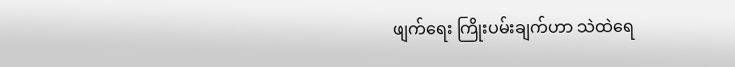ဖျက်ရေး ကြိုးပမ်းချက်ဟာ သဲထဲရေ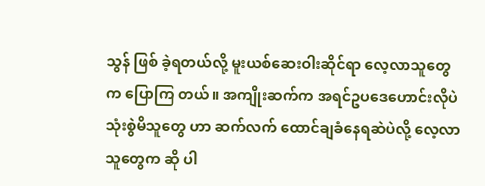သွန် ဖြစ် ခဲ့ရတယ်လို့ မူးယစ်ဆေးဝါးဆိုင်ရာ လေ့လာသူတွေက ပြောကြ တယ်။ အကျိုးဆက်က အရင်ဥပဒေဟောင်းလိုပဲ သုံးစွဲမိသူတွေ ဟာ ဆက်လက် ထောင်ချခံနေရဆဲပဲလို့ လေ့လာသူတွေက ဆို ပါ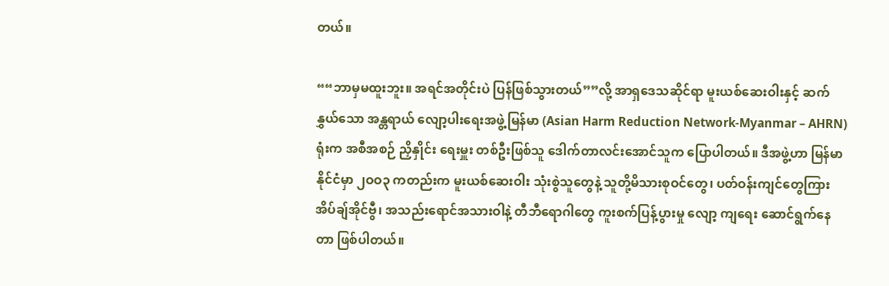တယ်။

““ဘာမှမထူးဘူး။ အရင်အတိုင်းပဲ ပြန်ဖြစ်သွားတယ်””လို့ အာရှဒေသဆိုင်ရာ မူးယစ်ဆေးဝါးနှင့် ဆက်နွှယ်သော အန္တရာယ် လျော့ပါးရေးအဖွဲ့မြန်မာ (Asian Harm Reduction Network-Myanmar – AHRN) ရုံးက အစီအစဉ် ညှိနှိုင်း ရေးမှူး တစ်ဦးဖြစ်သူ ဒေါက်တာလင်းအောင်သူက ပြောပါတယ်။ ဒီအဖွဲ့ဟာ မြန်မာနိုင်ငံမှာ ၂ဝဝ၃ ကတည်းက မူးယစ်ဆေးဝါး သုံးစွဲသူတွေနဲ့ သူတို့မိသားစုဝင်တွေ၊ ပတ်ဝန်းကျင်တွေကြား အိပ်ချ်အိုင်ဗွီ၊ အသည်းရောင်အသားဝါနဲ့ တီဘီရောဂါတွေ ကူးစက်ပြန့်ပွားမှု လျော့ ကျရေး ဆောင်ရွက်နေတာ ဖြစ်ပါတယ်။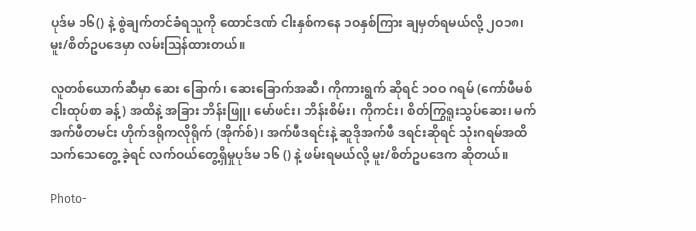ပုဒ်မ ၁၆() နဲ့ စွဲချက်တင်ခံရသူကို ထောင်ဒဏ် ငါးနှစ်ကနေ ၁ဝနှစ်ကြား ချမှတ်ရမယ်လို့ ၂ဝ၁၈၊ မူး/စိတ်ဥပဒေမှာ လမ်းဩန်ထားတယ်။

လူတစ်ယောက်ဆီမှာ ဆေး ခြောက်၊ ဆေးခြောက်အဆီ၊ ကိုကားရွက် ဆိုရင် ၁ဝဝ ဂရမ် (ကော်ဖီမစ်ငါးထုပ်စာ ခန့်) အထိနဲ့ အခြား ဘိန်းဖြူ၊ မော်ဖင်း၊ ဘိန်းစိမ်း၊ ကိုကင်း၊ စိတ်ကြွရူးသွပ်ဆေး၊ မက်အက်ဖီတမင်း ဟိုက်ဒရိုကလိုရိုက် (အိုက်စ်)၊ အက်ဖီဒရင်းနဲ့ ဆူဒိုအက်ဖီ ဒရင်းဆိုရင် သုံးဂရမ်အထိ သက်သေတွေ့ ခဲ့ရင် လက်ဝယ်တွေ့ရှိမှုပုဒ်မ ၁၆ () နဲ့ ဖမ်းရမယ်လို့ မူး/စိတ်ဥပဒေက ဆိုတယ်။

Photo-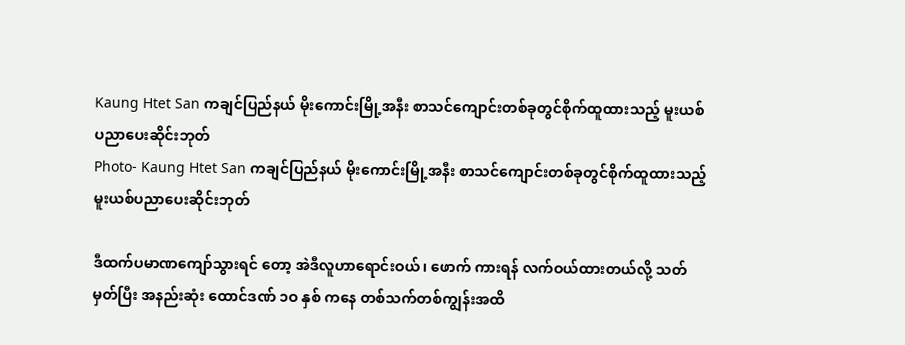Kaung Htet San ကချင်ပြည်နယ် မိုးကောင်းမြို့အနီး စာသင်ကျောင်းတစ်ခုတွင်စိုက်ထူထားသည့် မူးယစ်ပညာပေးဆိုင်းဘုတ်
Photo- Kaung Htet San ကချင်ပြည်နယ် မိုးကောင်းမြို့အနီး စာသင်ကျောင်းတစ်ခုတွင်စိုက်ထူထားသည့် မူးယစ်ပညာပေးဆိုင်းဘုတ်

ဒီထက်ပမာဏကျော်သွားရင် တော့ အဲဒီလူဟာရောင်းဝယ်၊ ဖောက် ကားရန် လက်ဝယ်ထားတယ်လို့ သတ် မှတ်ပြီး အနည်းဆုံး ထောင်ဒဏ် ၁ဝ နှစ် ကနေ တစ်သက်တစ်ကျွန်းအထိ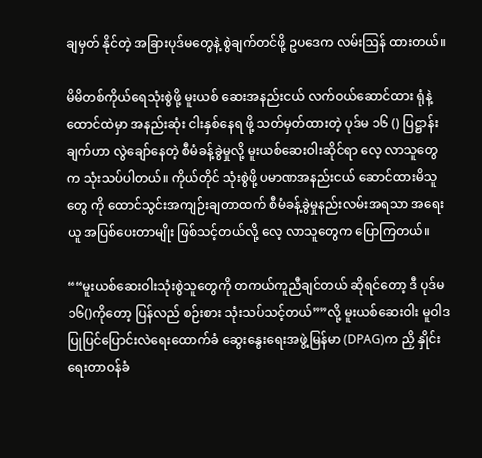ချမှတ် နိုင်တဲ့ အခြားပုဒ်မတွေနဲ့ စွဲချက်တင်ဖို့ ဥပဒေက လမ်းဩန် ထားတယ်။

မိမိတစ်ကိုယ်ရေသုံးစွဲဖို့ မူးယစ် ဆေးအနည်းငယ် လက်ဝယ်ဆောင်ထား ရုံနဲ့ ထောင်ထဲမှာ အနည်းဆုံး ငါးနှစ်နေရ ဖို့ သတ်မှတ်ထားတဲ့ ပုဒ်မ ၁၆ () ပြဋ္ဌာန်း ချက်ဟာ လွဲချော်နေတဲ့ စီမံခန့်ခွဲမှုလို့ မူးယစ်ဆေးဝါးဆိုင်ရာ လေ့ လာသူတွေက သုံးသပ်ပါတယ်။ ကိုယ်တိုင် သုံးစွဲဖို့ ပမာဏအနည်းငယ် ဆောင်ထားမိသူတွေ ကို ထောင်သွင်းအကျဉ်းချတာထက် စီမံခန့်ခွဲမှုနည်းလမ်းအရသာ အရေးယူ အပြစ်ပေးတာမျိုး ဖြစ်သင့်တယ်လို့ လေ့ လာသူတွေက ပြောကြတယ်။

““မူးယစ်ဆေးဝါးသုံးစွဲသူတွေကို တကယ်ကူညီချင်တယ် ဆိုရင်တော့ ဒီ ပုဒ်မ ၁၆()ကိုတော့ ပြန်လည် စဉ်းစား သုံးသပ်သင့်တယ်””လို့ မူးယစ်ဆေးဝါး မူဝါဒပြုပြင်ပြောင်းလဲရေးထောက်ခံ ဆွေးနွေးရေးအဖွဲ့မြန်မာ (DPAG)က ညှိ နှိုင်းရေးတာဝန်ခံ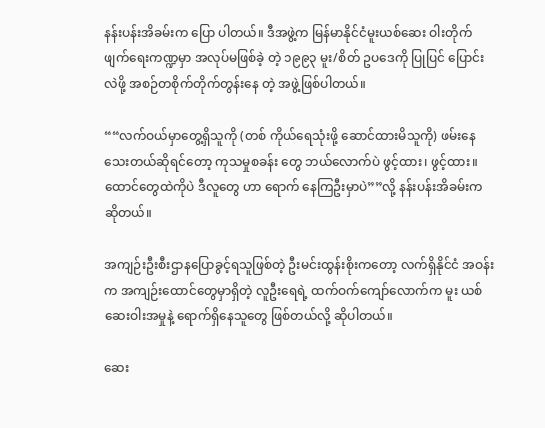နန်းပန်းအိခမ်းက ပြော ပါတယ်။ ဒီအဖွဲ့က မြန်မာနိုင်ငံမူးယစ်ဆေး ဝါးတိုက်ဖျက်ရေးကဏ္ဍမှာ အလုပ်မဖြစ်ခဲ့ တဲ့ ၁၉၉၃ မူး/စိတ် ဥပဒေကို ပြုပြင် ပြောင်းလဲဖို့ အစဉ်တစိုက်တိုက်တွန်းနေ တဲ့ အဖွဲ့ဖြစ်ပါတယ်။

““လက်ဝယ်မှာတွေ့ရှိသူကို (တစ် ကိုယ်ရေသုံးဖို့ ဆောင်ထားမိသူကို) ဖမ်းနေသေးတယ်ဆိုရင်တော့ ကုသမှုစခန်း တွေ ဘယ်လောက်ပဲ ဖွင့်ထား၊ ဖွင့်ထား။ ထောင်တွေထဲကိုပဲ ဒီလူတွေ ဟာ ရောက် နေကြဦးမှာပဲ””လို့ နန်းပန်းအိခမ်းက ဆိုတယ်။

အကျဉ်းဦးစီးဌာနပြောခွင့်ရသူဖြစ်တဲ့ ဦးမင်းထွန်းစိုးကတော့ လက်ရှိနိုင်ငံ အဝန်းက အကျဉ်းထောင်တွေမှာရှိတဲ့ လူဦးရေရဲ့ ထက်ဝက်ကျော်လောက်က မူး ယစ်ဆေးဝါးအမှုနဲ့ ရောက်ရှိနေသူတွေ ဖြစ်တယ်လို့ ဆိုပါတယ်။

ဆေး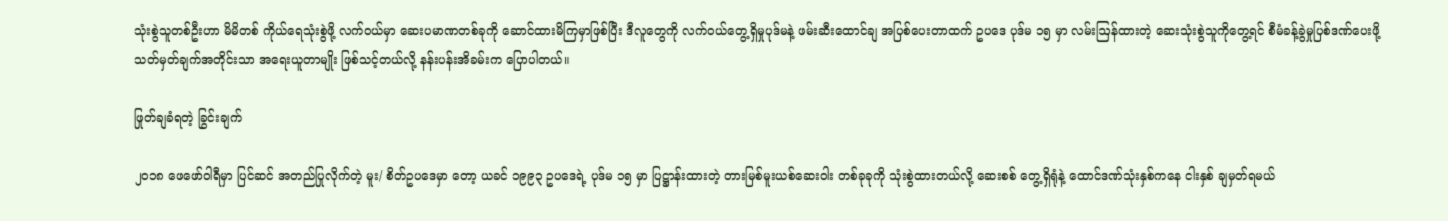သုံးစွဲသူတစ်ဦးဟာ မိမိတစ် ကိုယ်ရေသုံးစွဲဖို့ လက်ဝယ်မှာ ဆေးပမာဏတစ်ခုကို ဆောင်ထားမိကြမှာဖြစ်ပြီး ဒီလူတွေကို လက်ဝယ်တွေ့ရှိမှုပုဒ်မနဲ့ ဖမ်းဆီးထောင်ချ အပြစ်ပေးတာထက် ဥပဒေ ပုဒ်မ ၁၅ မှာ လမ်းဩန်ထားတဲ့ ဆေးသုံးစွဲသူကိုတွေ့ရင် စီမံခန့်ခွဲမှုပြစ်ဒဏ်ပေးဖို့ သတ်မှတ်ချက်အတိုင်းသာ အရေးယူတာမျိုး ဖြစ်သင့်တယ်လို့ နန်းပန်းအိခမ်းက ပြောပါတယ်။

ဖြုတ်ချခံရတဲ့ ခြွင်းချက်

၂ဝ၁၈ ဖေဖော်ဝါရီမှာ ပြင်ဆင် အတည်ပြုလိုက်တဲ့ မူး/ စိတ်ဥပဒေမှာ တော့ ယခင် ၁၉၉၃ ဥပဒေရဲ့ ပုဒ်မ ၁၅ မှာ ပြဋ္ဌာန်းထားတဲ့ တားမြစ်မူးယစ်ဆေးဝါး တစ်ခုခုကို သုံးစွဲထားတယ်လို့ ဆေးစစ် တွေ့ရှိရုံနဲ့ ထောင်ဒဏ်သုံးနှစ်ကနေ ငါးနှစ် ချမှတ်ရမယ်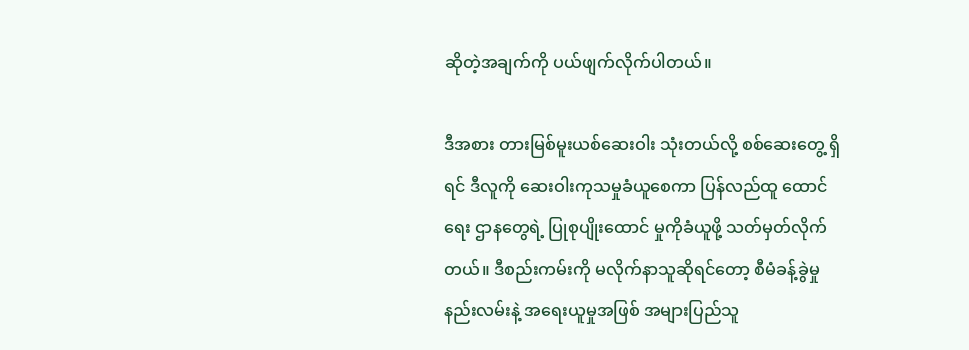ဆိုတဲ့အချက်ကို ပယ်ဖျက်လိုက်ပါတယ်။

ဒီအစား တားမြစ်မူးယစ်ဆေးဝါး သုံးတယ်လို့ စစ်ဆေးတွေ့ ရှိရင် ဒီလူကို ဆေးဝါးကုသမှုခံယူစေကာ ပြန်လည်ထူ ထောင်ရေး ဌာနတွေရဲ့ ပြုစုပျိုးထောင် မှုကိုခံယူဖို့ သတ်မှတ်လိုက်တယ်။ ဒီစည်းကမ်းကို မလိုက်နာသူဆိုရင်တော့ စီမံခန့်ခွဲမှု နည်းလမ်းနဲ့ အရေးယူမှုအဖြစ် အများပြည်သူ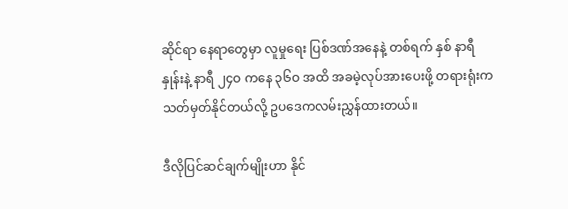ဆိုင်ရာ နေရာတွေမှာ လူမှုရေး ပြစ်ဒဏ်အနေနဲ့ တစ်ရက် နှစ် နာရီနှုန်းနဲ့ နာရီ ၂၄ဝ ကနေ ၃၆ဝ အထိ အခမဲ့လုပ်အားပေးဖို့ တရားရုံးက သတ်မှတ်နိုင်တယ်လို့ ဥပဒေကလမ်းညွှန်ထားတယ်။

ဒီလိုပြင်ဆင်ချက်မျိုးဟာ နိုင်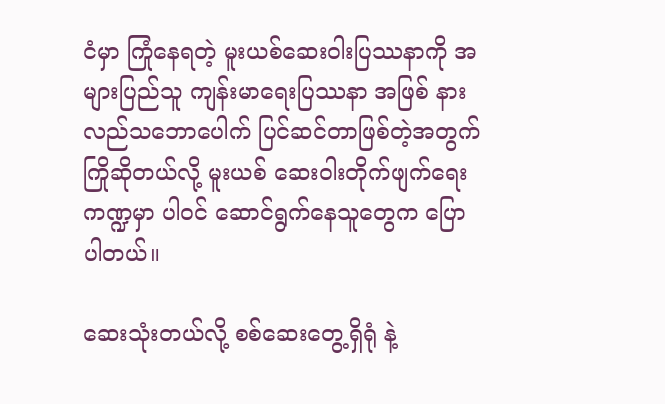ငံမှာ ကြုံနေရတဲ့ မူးယစ်ဆေးဝါးပြဿနာကို အများပြည်သူ ကျန်းမာရေးပြဿနာ အဖြစ် နားလည်သဘောပေါက် ပြင်ဆင်တာဖြစ်တဲ့အတွက် ကြိုဆိုတယ်လို့ မူးယစ် ဆေးဝါးတိုက်ဖျက်ရေးကဏ္ဍမှာ ပါဝင် ဆောင်ရွက်နေသူတွေက ပြောပါတယ်။

ဆေးသုံးတယ်လို့ စစ်ဆေးတွေ့ရှိရုံ နဲ့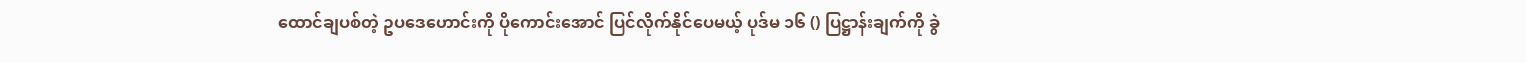ထောင်ချပစ်တဲ့ ဥပဒေဟောင်းကို ပိုကောင်းအောင် ပြင်လိုက်နိုင်ပေမယ့် ပုဒ်မ ၁၆ () ပြဋ္ဌာန်းချက်ကို ခွဲ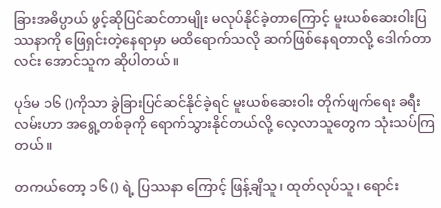ခြားအဓိပ္ပာယ် ဖွင့်ဆိုပြင်ဆင်တာမျိုး မလုပ်နိုင်ခဲ့တာကြောင့် မူးယစ်ဆေးဝါးပြဿနာကို ဖြေရှင်းတဲ့နေရာမှာ မထိရောက်သလို ဆက်ဖြစ်နေရတာလို့ ဒေါက်တာလင်း အောင်သူက ဆိုပါတယ်။

ပုဒ်မ ၁၆ ()ကိုသာ ခွဲခြားပြင်ဆင်နိုင်ခဲ့ရင် မူးယစ်ဆေးဝါး တိုက်ဖျက်ရေး ခရီးလမ်းဟာ အရွေ့တစ်ခုကို ရောက်သွားနိုင်တယ်လို့ လေ့လာသူတွေက သုံးသပ်ကြတယ်။

တကယ်တော့ ၁၆ () ရဲ့ ပြဿနာ ကြောင့် ဖြန့်ချိသူ၊ ထုတ်လုပ်သူ၊ ရောင်း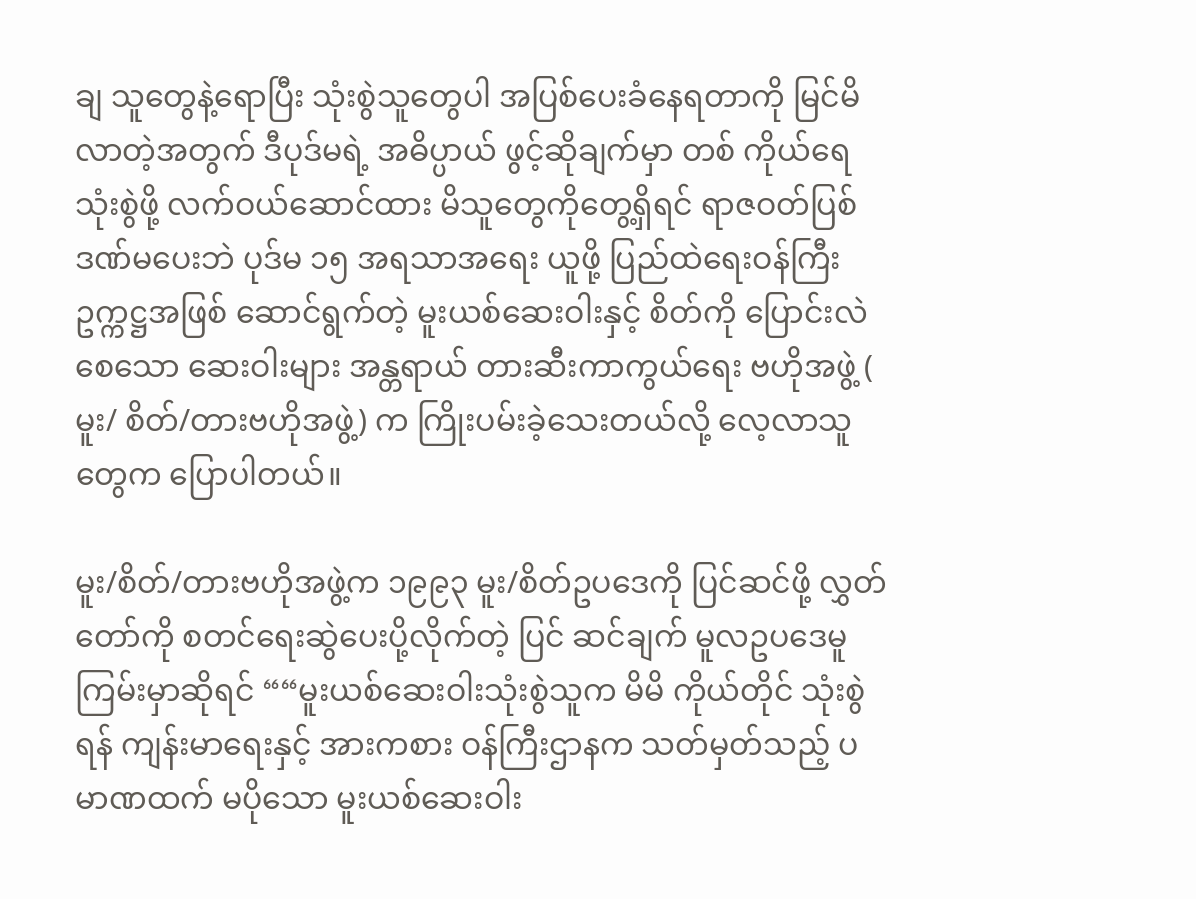ချ သူတွေနဲ့ရောပြီး သုံးစွဲသူတွေပါ အပြစ်ပေးခံနေရတာကို မြင်မိလာတဲ့အတွက် ဒီပုဒ်မရဲ့ အဓိပ္ပာယ် ဖွင့်ဆိုချက်မှာ တစ် ကိုယ်ရေသုံးစွဲဖို့ လက်ဝယ်ဆောင်ထား မိသူတွေကိုတွေ့ရှိရင် ရာဇဝတ်ပြစ် ဒဏ်မပေးဘဲ ပုဒ်မ ၁၅ အရသာအရေး ယူဖို့ ပြည်ထဲရေးဝန်ကြီး ဥက္ကဋ္ဌအဖြစ် ဆောင်ရွက်တဲ့ မူးယစ်ဆေးဝါးနှင့် စိတ်ကို ပြောင်းလဲစေသော ဆေးဝါးများ အန္တရာယ် တားဆီးကာကွယ်ရေး ဗဟိုအဖွဲ့ ( မူး/ စိတ်/တားဗဟိုအဖွဲ့) က ကြိုးပမ်းခဲ့သေးတယ်လို့ လေ့လာသူတွေက ပြောပါတယ်။

မူး/စိတ်/တားဗဟိုအဖွဲ့က ၁၉၉၃ မူး/စိတ်ဥပဒေကို ပြင်ဆင်ဖို့ လွှတ် တော်ကို စတင်ရေးဆွဲပေးပို့လိုက်တဲ့ ပြင် ဆင်ချက် မူလဥပဒေမူကြမ်းမှာဆိုရင် ““မူးယစ်ဆေးဝါးသုံးစွဲသူက မိမိ ကိုယ်တိုင် သုံးစွဲရန် ကျန်းမာရေးနှင့် အားကစား ဝန်ကြီးဌာနက သတ်မှတ်သည့် ပမာဏထက် မပိုသော မူးယစ်ဆေးဝါး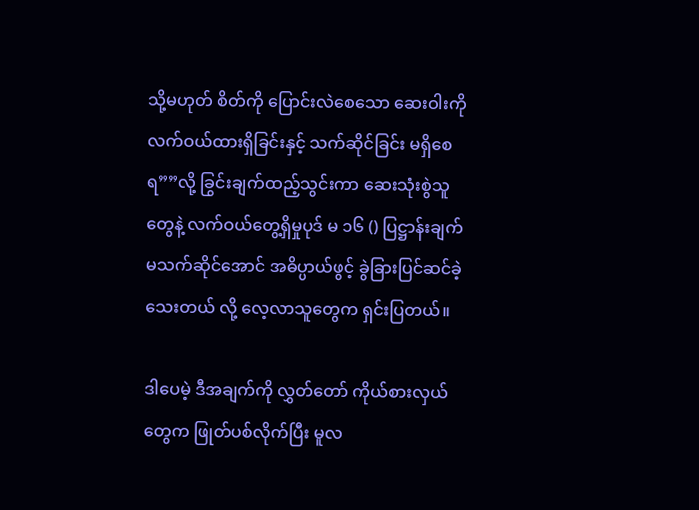သို့မဟုတ် စိတ်ကို ပြောင်းလဲစေသော ဆေးဝါးကို လက်ဝယ်ထားရှိခြင်းနှင့် သက်ဆိုင်ခြင်း မရှိစေရ””လို့ ခြွင်းချက်ထည့်သွင်းကာ ဆေးသုံးစွဲသူတွေနဲ့ လက်ဝယ်တွေ့ရှိမှုပုဒ် မ ၁၆ () ပြဋ္ဌာန်းချက်မသက်ဆိုင်အောင် အဓိပ္ပာယ်ဖွင့် ခွဲခြားပြင်ဆင်ခဲ့သေးတယ် လို့ လေ့လာသူတွေက ရှင်းပြတယ်။

ဒါပေမဲ့ ဒီအချက်ကို လွှတ်တော် ကိုယ်စားလှယ်တွေက ဖြုတ်ပစ်လိုက်ပြီး မူလ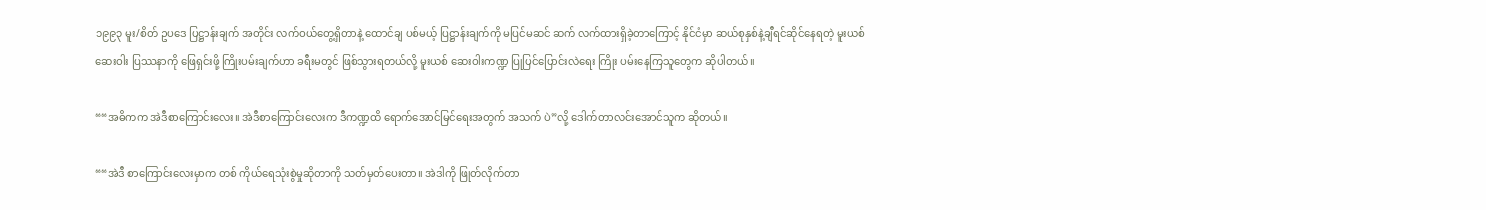၁၉၉၃ မူး/စိတ် ဥပဒေ ပြဋ္ဌာန်းချက် အတိုင်း လက်ဝယ်တွေ့ရှိတာနဲ့ ထောင်ချ ပစ်မယ့် ပြဋ္ဌာန်းချက်ကို မပြင်မဆင် ဆက် လက်ထားရှိခဲ့တာကြောင့် နိုင်ငံမှာ ဆယ်စုနှစ်နဲ့ချီရင်ဆိုင်နေရတဲ့ မူးယစ်ဆေးဝါး ပြဿနာကို ဖြေရှင်းဖို့ ကြိုးပမ်းချက်ဟာ ခရီးမတွင် ဖြစ်သွားရတယ်လို့ မူးယစ် ဆေးဝါးကဏ္ဍ ပြုပြင်ပြောင်းလဲရေး ကြိုး ပမ်းနေကြသူတွေက ဆိုပါတယ်။

““အဓိကက အဲဒီစာကြောင်းလေး။ အဲဒီစာကြောင်းလေးက ဒီကဏ္ဍထိ ရောက်အောင်မြင်ရေးအတွက် အသက် ပဲ”လို့ ဒေါက်တာလင်းအောင်သူက ဆိုတယ်။

““အဲဒီ စာကြောင်းလေးမှာက တစ် ကိုယ်ရေသုံးစွဲမှုဆိုတာကို သတ်မှတ်ပေးတာ။ အဲဒါကို ဖြုတ်လိုက်တာ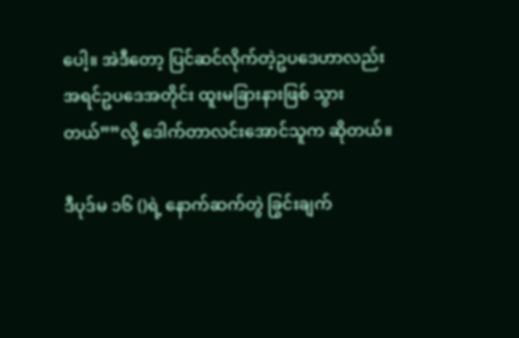ပေါ့။ အဲဒီတော့ ပြင်ဆင်လိုက်တဲ့ဥပဒေဟာလည်း အရင်ဥပဒေအတိုင်း ထူးမခြားနားဖြစ် သွားတယ်””လို့ ဒေါက်တာလင်းအောင်သူက ဆိုတယ်။

ဒီပုဒ်မ ၁၆ ()ရဲ့ နောက်ဆက်တွဲ ခြွင်းချက်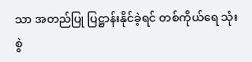သာ အတည်ပြု ပြဋ္ဌာန်းနိုင်ခဲ့ရင် တစ်ကိုယ်ရေ သုံးစွဲ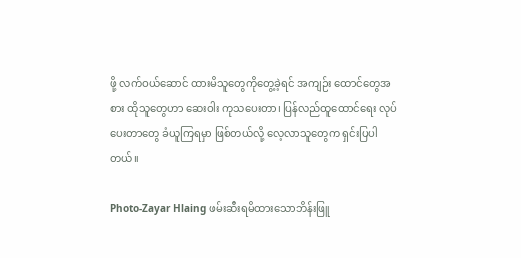ဖို့ လက်ဝယ်ဆောင် ထားမိသူတွေကိုတွေ့ခဲ့ရင် အကျဉ်း ထောင်တွေအစား ထိုသူတွေဟာ ဆေးဝါး ကုသပေးတာ၊ ပြန်လည်ထူထောင်ရေး လုပ်ပေးတာတွေ ခံယူကြရမှာ ဖြစ်တယ်လို့ လေ့လာသူတွေက ရှင်းပြပါတယ်။

Photo-Zayar Hlaing ဖမ်းဆီးရမိထားသောဘိန်းဖြူ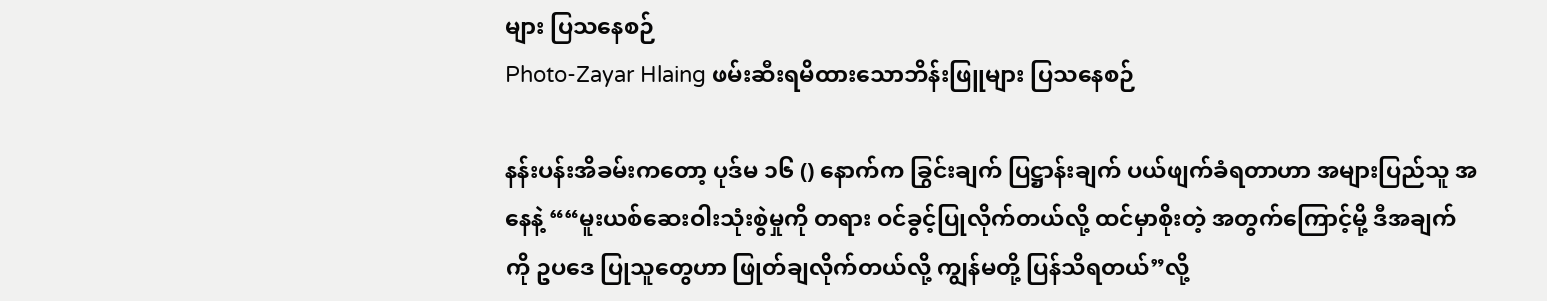များ ပြသနေစဉ်
Photo-Zayar Hlaing ဖမ်းဆီးရမိထားသောဘိန်းဖြူများ ပြသနေစဉ်

နန်းပန်းအိခမ်းကတော့ ပုဒ်မ ၁၆ () နောက်က ခြွင်းချက် ပြဋ္ဌာန်းချက် ပယ်ဖျက်ခံရတာဟာ အများပြည်သူ အနေနဲ့ ““မူးယစ်ဆေးဝါးသုံးစွဲမှုကို တရား ဝင်ခွင့်ပြုလိုက်တယ်လို့ ထင်မှာစိုးတဲ့ အတွက်ကြောင့်မို့ ဒီအချက်ကို ဥပဒေ ပြုသူတွေဟာ ဖြုတ်ချလိုက်တယ်လို့ ကျွန်မတို့ ပြန်သိရတယ်”လို့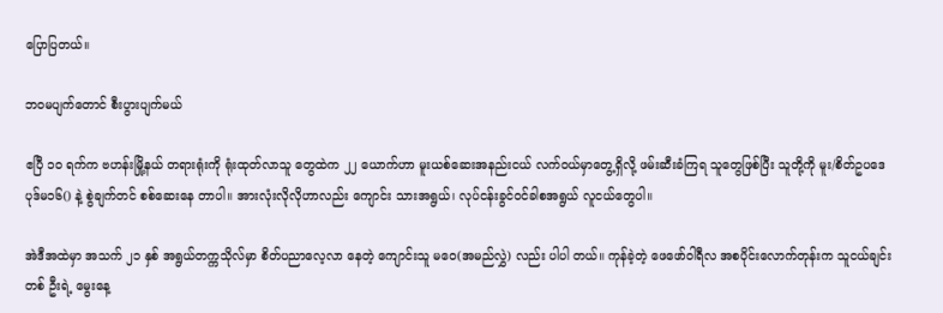ပြောပြတယ်။

ဘဝမပျက်တောင် စီးပွားပျက်မယ်

ဧပြီ ၁ဝ ရက်က ဗဟန်းမြို့နယ် တရားရုံးကို ရုံးထုတ်လာသူ တွေထဲက ၂၂ ယောက်ဟာ မူးယစ်ဆေးအနည်းငယ် လက်ဝယ်မှာတွေ့ရှိလို့ ဖမ်းဆီးခံကြရ သူတွေဖြစ်ပြီး သူတို့ကို မူး/စိတ်ဥပဒေ ပုဒ်မ၁၆() နဲ့ စွဲချက်တင် စစ်ဆေးနေ တာပါ။ အားလုံးလိုလိုဟာလည်း ကျောင်း သားအရွယ်၊ လုပ်ငန်းခွင်ဝင်ခါစအရွယ် လူငယ်တွေပါ။

အဲဒီအထဲမှာ အသက် ၂၁ နှစ် အရွယ်တက္ကသိုလ်မှာ စိတ်ပညာလေ့လာ နေတဲ့ ကျောင်းသူ မဝေ(အမည်လွှဲ) လည်း ပါပါ တယ်။ ကုန်ခဲ့တဲ့ ဖေဖော်ဝါရီလ အစပိုင်းလောက်တုန်းက သူငယ်ချင်းတစ် ဦးရဲ့ မွေးနေ့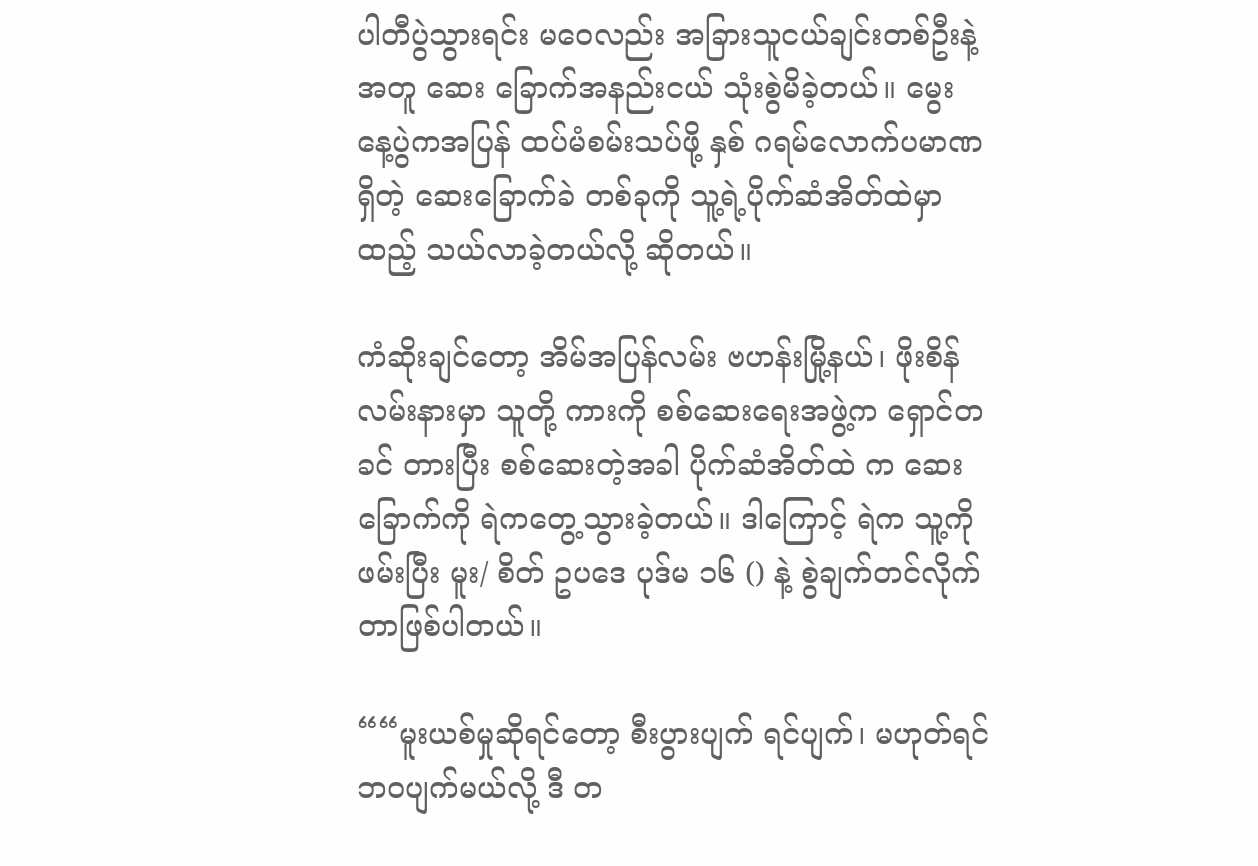ပါတီပွဲသွားရင်း မဝေလည်း အခြားသူငယ်ချင်းတစ်ဦးနဲ့အတူ ဆေး ခြောက်အနည်းငယ် သုံးစွဲမိခဲ့တယ်။ မွေး နေ့ပွဲကအပြန် ထပ်မံစမ်းသပ်ဖို့ နှစ် ဂရမ်လောက်ပမာဏရှိတဲ့ ဆေးခြောက်ခဲ တစ်ခုကို သူ့ရဲ့ပိုက်ဆံအိတ်ထဲမှာ ထည့် သယ်လာခဲ့တယ်လို့ ဆိုတယ်။

ကံဆိုးချင်တော့ အိမ်အပြန်လမ်း ဗဟန်းမြို့နယ်၊ ဖိုးစိန်လမ်းနားမှာ သူတို့ ကားကို စစ်ဆေးရေးအဖွဲ့က ရှောင်တခင် တားပြီး စစ်ဆေးတဲ့အခါ ပိုက်ဆံအိတ်ထဲ က ဆေးခြောက်ကို ရဲကတွေ့သွားခဲ့တယ်။ ဒါကြောင့် ရဲက သူ့ကိုဖမ်းပြီး မူး/ စိတ် ဥပဒေ ပုဒ်မ ၁၆ () နဲ့ စွဲချက်တင်လိုက် တာဖြစ်ပါတယ်။

““မူးယစ်မှုဆိုရင်တော့ စီးပွားပျက် ရင်ပျက်၊ မဟုတ်ရင် ဘဝပျက်မယ်လို့ ဒီ တ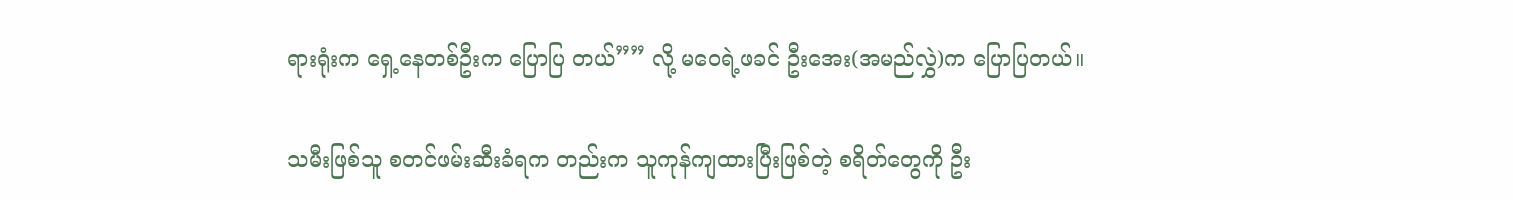ရားရုံးက ရှေ့နေတစ်ဦးက ပြောပြ တယ်”” လို့ မဝေရဲ့ဖခင် ဦးအေး(အမည်လွှဲ)က ပြောပြတယ်။

သမီးဖြစ်သူ စတင်ဖမ်းဆီးခံရက တည်းက သူကုန်ကျထားပြီးဖြစ်တဲ့ စရိတ်တွေကို ဦး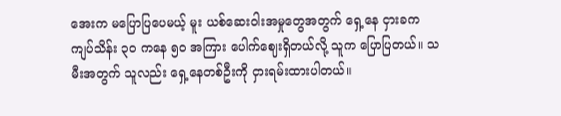အေးက မပြောပြပေမယ့် မူး ယစ်ဆေးဝါးအမှုတွေအတွက် ရှေ့နေ ငှားခက ကျပ်သိန်း ၃ဝ ကနေ ၅ဝ အကြား ပေါက်ဈေးရှိတယ်လို့ သူက ပြောပြတယ်။ သမီးအတွက် သူလည်း ရှေ့နေတစ်ဦးကို ငှားရမ်းထားပါတယ်။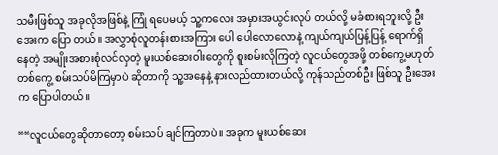သမီးဖြစ်သူ အခုလိုအဖြစ်နဲ့ ကြုံ ရပေမယ့် သူ့ကလေး အမှားအယွင်းလုပ် တယ်လို့ မခံစားရဘူးလို့ ဦးအေးက ပြော တယ်။ အလွှာစုံလူတန်းစားအကြား ပေါ ပေါလောလောနဲ့ ကျယ်ကျယ်ပြန့်ပြန့် ရောက်ရှိနေတဲ့ အမျိုးအစားစုံလင်လှတဲ့ မူးယစ်ဆေးဝါးတွေကို စူးစမ်းလိုကြတဲ့ လူငယ်တွေအဖို့ တစ်ကွေ့မဟုတ် တစ်ကွေ့ စမ်းသပ်မိကြမှာပဲ ဆိုတာကို သူ့အနေနဲ့ နားလည်ထားတယ်လို့ ကုန်သည်တစ်ဦး ဖြစ်သူ ဦးအေးက ပြောပါတယ်။

““လူငယ်တွေဆိုတာတော့ စမ်းသပ် ချင်ကြတာပဲ။ အခုက မူးယစ်ဆေး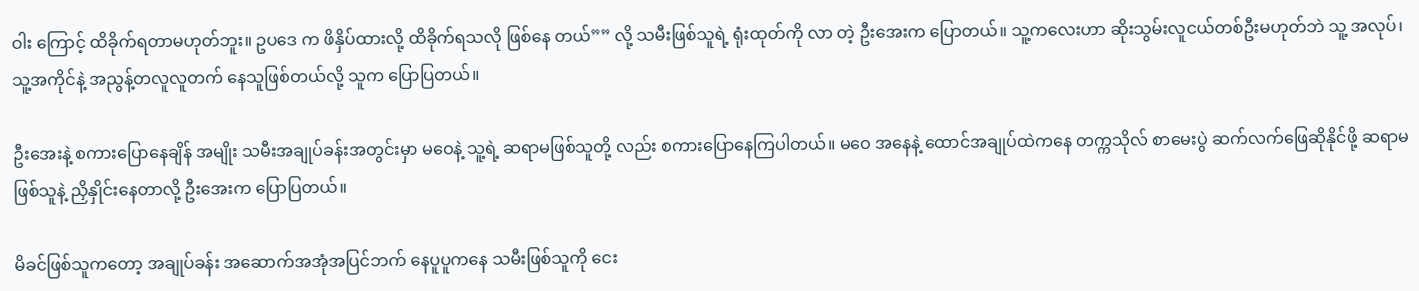ဝါး ကြောင့် ထိခိုက်ရတာမဟုတ်ဘူး။ ဥပဒေ က ဖိနှိပ်ထားလို့ ထိခိုက်ရသလို ဖြစ်နေ တယ်”” လို့ သမီးဖြစ်သူရဲ့ ရုံးထုတ်ကို လာ တဲ့ ဦးအေးက ပြောတယ်။ သူ့ကလေးဟာ ဆိုးသွမ်းလူငယ်တစ်ဦးမဟုတ်ဘဲ သူ့ အလုပ်၊ သူ့အကိုင်နဲ့ အညွန့်တလူလူတက် နေသူဖြစ်တယ်လို့ သူက ပြောပြတယ်။

ဦးအေးနဲ့ စကားပြောနေချိန် အမျိုး သမီးအချုပ်ခန်းအတွင်းမှာ မဝေနဲ့ သူ့ရဲ့ ဆရာမဖြစ်သူတို့ လည်း စကားပြောနေကြပါတယ်။ မဝေ အနေနဲ့ ထောင်အချုပ်ထဲကနေ တက္ကသိုလ် စာမေးပွဲ ဆက်လက်ဖြေဆိုနိုင်ဖို့ ဆရာမ ဖြစ်သူနဲ့ ညှိနှိုင်းနေတာလို့ ဦးအေးက ပြောပြတယ်။

မိခင်ဖြစ်သူကတော့ အချုပ်ခန်း အဆောက်အအုံအပြင်ဘက် နေပူပူကနေ သမီးဖြစ်သူကို ငေး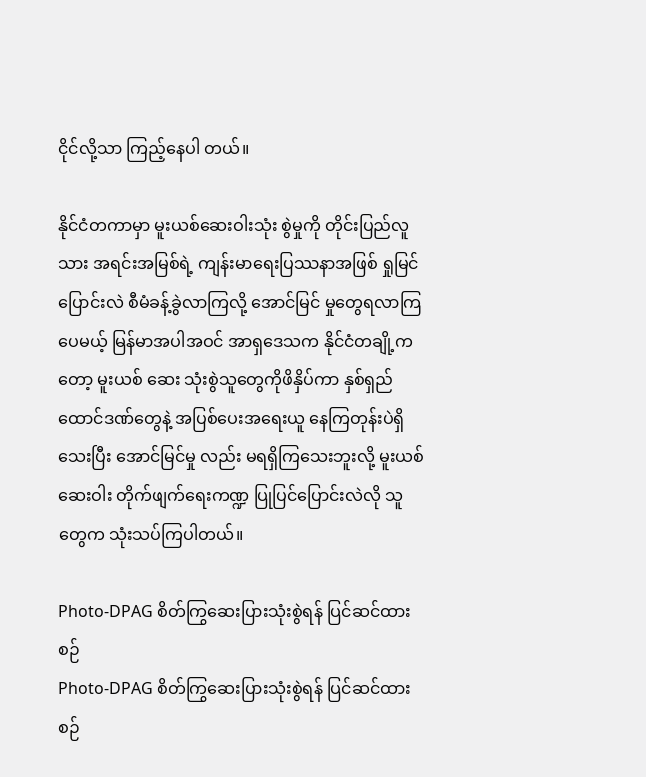ငိုင်လို့သာ ကြည့်နေပါ တယ်။

နိုင်ငံတကာမှာ မူးယစ်ဆေးဝါးသုံး စွဲမှုကို တိုင်းပြည်လူသား အရင်းအမြစ်ရဲ့ ကျန်းမာရေးပြဿနာအဖြစ် ရှုမြင် ပြောင်းလဲ စီမံခန့်ခွဲလာကြလို့ အောင်မြင် မှုတွေရလာကြပေမယ့် မြန်မာအပါအဝင် အာရှဒေသက နိုင်ငံတချို့ကတော့ မူးယစ် ဆေး သုံးစွဲသူတွေကိုဖိနှိပ်ကာ နှစ်ရှည် ထောင်ဒဏ်တွေနဲ့ အပြစ်ပေးအရေးယူ နေကြတုန်းပဲရှိသေးပြီး အောင်မြင်မှု လည်း မရရှိကြသေးဘူးလို့ မူးယစ်ဆေးဝါး တိုက်ဖျက်ရေးကဏ္ဍ ပြုပြင်ပြောင်းလဲလို သူတွေက သုံးသပ်ကြပါတယ်။

Photo-DPAG စိတ်ကြွဆေးပြားသုံးစွဲရန် ပြင်ဆင်ထားစဉ်
Photo-DPAG စိတ်ကြွဆေးပြားသုံးစွဲရန် ပြင်ဆင်ထားစဉ်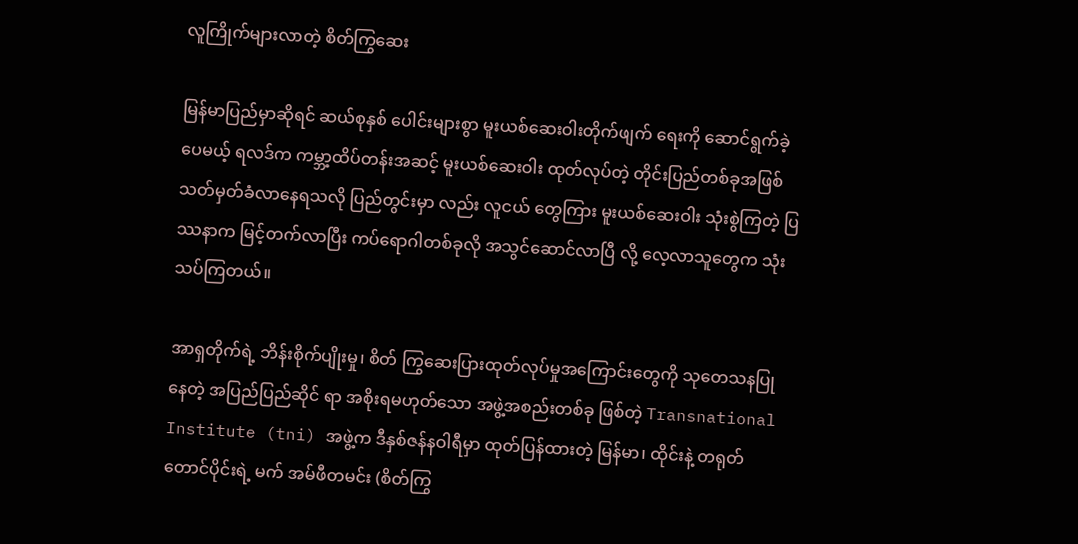လူကြိုက်များလာတဲ့ စိတ်ကြွဆေး

မြန်မာပြည်မှာဆိုရင် ဆယ်စုနှစ် ပေါင်းများစွာ မူးယစ်ဆေးဝါးတိုက်ဖျက် ရေးကို ဆောင်ရွက်ခဲ့ပေမယ့် ရလဒ်က ကမ္ဘာ့ထိပ်တန်းအဆင့် မူးယစ်ဆေးဝါး ထုတ်လုပ်တဲ့ တိုင်းပြည်တစ်ခုအဖြစ် သတ်မှတ်ခံလာနေရသလို ပြည်တွင်းမှာ လည်း လူငယ် တွေကြား မူးယစ်ဆေးဝါး သုံးစွဲကြတဲ့ ပြဿနာက မြင့်တက်လာပြီး ကပ်ရောဂါတစ်ခုလို အသွင်ဆောင်လာပြီ လို့ လေ့လာသူတွေက သုံးသပ်ကြတယ်။

အာရှတိုက်ရဲ့ ဘိန်းစိုက်ပျိုးမှု၊ စိတ် ကြွဆေးပြားထုတ်လုပ်မှုအကြောင်းတွေကို သုတေသနပြုနေတဲ့ အပြည်ပြည်ဆိုင် ရာ အစိုးရမဟုတ်သော အဖွဲ့အစည်းတစ်ခု ဖြစ်တဲ့ Transnational Institute (tni) အဖွဲ့က ဒီနှစ်ဇန်နဝါရီမှာ ထုတ်ပြန်ထားတဲ့ မြန်မာ၊ ထိုင်းနဲ့ တရုတ်တောင်ပိုင်းရဲ့ မက် အမ်ဖီတမင်း (စိတ်ကြွ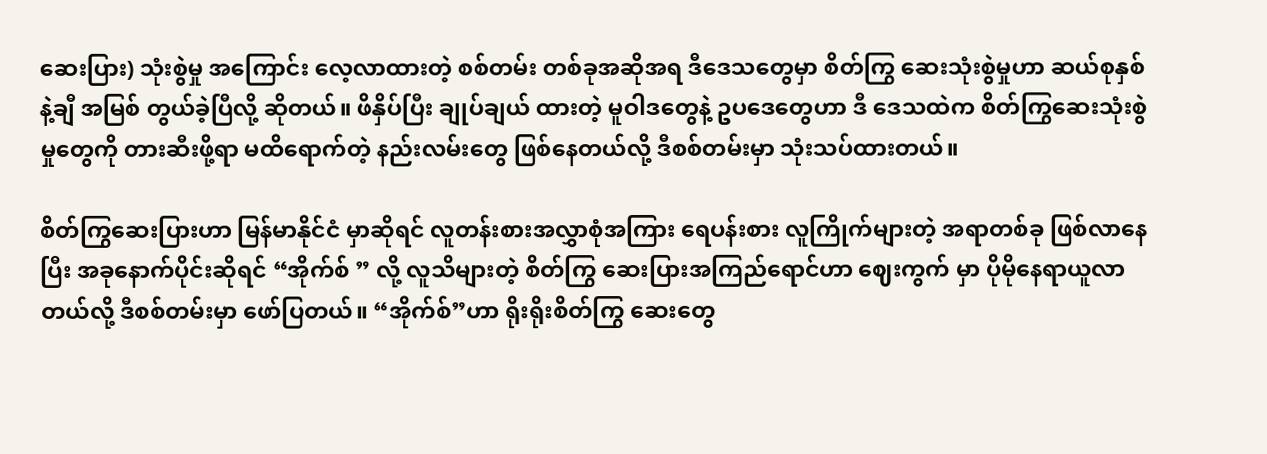ဆေးပြား) သုံးစွဲမှု အကြောင်း လေ့လာထားတဲ့ စစ်တမ်း တစ်ခုအဆိုအရ ဒီဒေသတွေမှာ စိတ်ကြွ ဆေးသုံးစွဲမှုဟာ ဆယ်စုနှစ်နဲ့ချီ အမြစ် တွယ်ခဲ့ပြီလို့ ဆိုတယ်။ ဖိနှိပ်ပြီး ချုပ်ချယ် ထားတဲ့ မူဝါဒတွေနဲ့ ဥပဒေတွေဟာ ဒီ ဒေသထဲက စိတ်ကြွဆေးသုံးစွဲမှုတွေကို တားဆီးဖို့ရာ မထိရောက်တဲ့ နည်းလမ်းတွေ ဖြစ်နေတယ်လို့ ဒီစစ်တမ်းမှာ သုံးသပ်ထားတယ်။

စိတ်ကြွဆေးပြားဟာ မြန်မာနိုင်ငံ မှာဆိုရင် လူတန်းစားအလွှာစုံအကြား ရေပန်းစား လူကြိုက်များတဲ့ အရာတစ်ခု ဖြစ်လာနေပြီး အခုနောက်ပိုင်းဆိုရင် “အိုက်စ် ” လို့ လူသိများတဲ့ စိတ်ကြွ ဆေးပြားအကြည်ရောင်ဟာ ဈေးကွက် မှာ ပိုမိုနေရာယူလာတယ်လို့ ဒီစစ်တမ်းမှာ ဖော်ပြတယ်။ “အိုက်စ်”ဟာ ရိုးရိုးစိတ်ကြွ ဆေးတွေ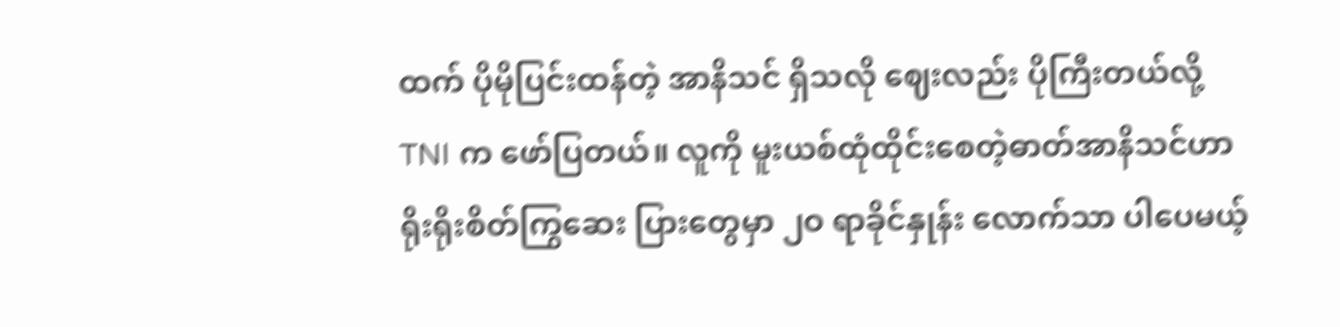ထက် ပိုမိုပြင်းထန်တဲ့ အာနိသင် ရှိသလို ဈေးလည်း ပိုကြီးတယ်လို့ TNI က ဖော်ပြတယ်။ လူကို မူးယစ်ထုံထိုင်းစေတဲ့ဓာတ်အာနိသင်ဟာ ရိုးရိုးစိတ်ကြွဆေး ပြားတွေမှာ ၂ဝ ရာခိုင်နှုန်း လောက်သာ ပါပေမယ့်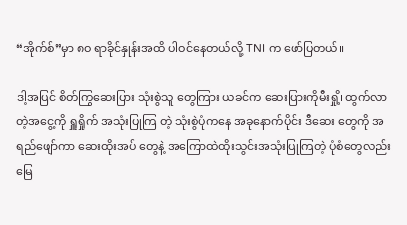“အိုက်စ်”မှာ ၈ဝ ရာခိုင်နှုန်းအထိ ပါဝင်နေတယ်လို့ TNI က ဖော်ပြတယ်။

ဒါ့အပြင် စိတ်ကြွဆေးပြား သုံးစွဲသူ တွေကြား ယခင်က ဆေးပြားကိုမီးရှို့၊ ထွက်လာတဲ့အငွေ့ကို ရှူရှိုက် အသုံးပြုကြ တဲ့ သုံးစွဲပုံကနေ အခုနောက်ပိုင်း ဒီဆေး တွေကို အရည်ဖျော်ကာ ဆေးထိုးအပ် တွေနဲ့ အကြောထဲထိုးသွင်းအသုံးပြုကြတဲ့ ပုံစံတွေလည်း မြေ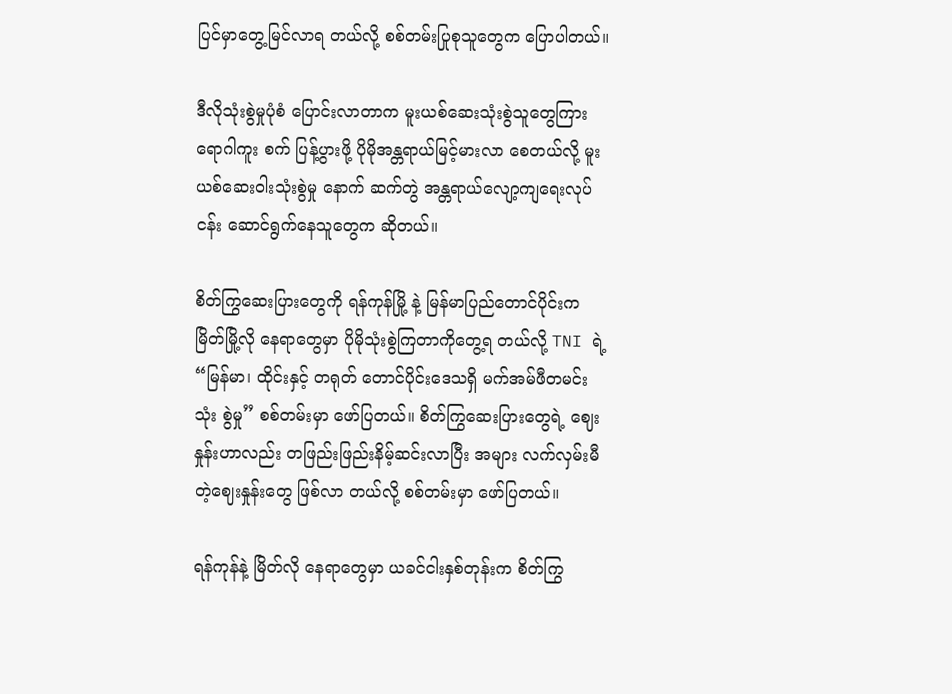ပြင်မှာတွေ့မြင်လာရ တယ်လို့ စစ်တမ်းပြုစုသူတွေက ပြောပါတယ်။

ဒီလိုသုံးစွဲမှုပုံစံ ပြောင်းလာတာက မူးယစ်ဆေးသုံးစွဲသူတွေကြား ရောဂါကူး စက် ပြန့်ပွားဖို့ ပိုမိုအန္တရာယ်မြင့်မားလာ စေတယ်လို့ မူးယစ်ဆေးဝါးသုံးစွဲမှု နောက် ဆက်တွဲ အန္တရာယ်လျော့ကျရေးလုပ်ငန်း ဆောင်ရွက်နေသူတွေက ဆိုတယ်။

စိတ်ကြွဆေးပြားတွေကို ရန်ကုန်မြို့ နဲ့ မြန်မာပြည်တောင်ပိုင်းက မြိတ်မြို့လို နေရာတွေမှာ ပိုမိုသုံးစွဲကြတာကိုတွေ့ရ တယ်လို့ TNI ရဲ့ “မြန်မာ၊ ထိုင်းနှင့် တရုတ် တောင်ပိုင်းဒေသရှိ မက်အမ်ဖီတမင်းသုံး စွဲမှု” စစ်တမ်းမှာ ဖော်ပြတယ်။ စိတ်ကြွဆေးပြားတွေရဲ့ ဈေးနှုန်းဟာလည်း တဖြည်းဖြည်းနိမ့်ဆင်းလာပြီး အများ လက်လှမ်းမီတဲ့ဈေးနှုန်းတွေ ဖြစ်လာ တယ်လို့ စစ်တမ်းမှာ ဖော်ပြတယ်။

ရန်ကုန်နဲ့ မြိတ်လို နေရာတွေမှာ ယခင်ငါးနှစ်တုန်းက စိတ်ကြွ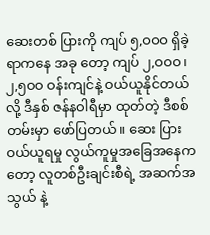ဆေးတစ် ပြားကို ကျပ် ၅,ဝဝဝ ရှိခဲ့ရာကနေ အခု တော့ ကျပ် ၂,ဝဝဝ၊ ၂,၅ဝဝ ဝန်းကျင်နဲ့ ဝယ်ယူနိုင်တယ်လို့ ဒီနှစ် ဇန်နဝါရီမှာ ထုတ်တဲ့ ဒီစစ်တမ်းမှာ ဖော်ပြတယ်။ ဆေး ပြားဝယ်ယူရမှု လွယ်ကူမှုအခြေအနေက တော့ လူတစ်ဦးချင်းစီရဲ့ အဆက်အသွယ် နဲ့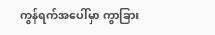ကွန်ရက်အပေါ်မှာ ကွာခြား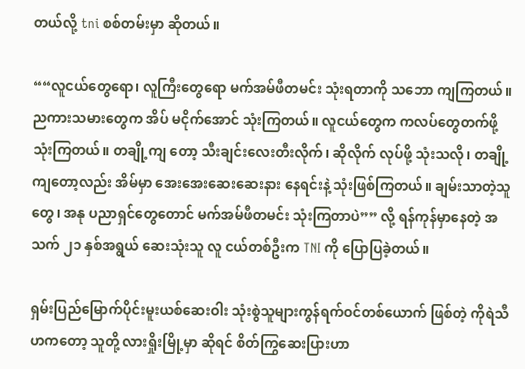တယ်လို့ tni စစ်တမ်းမှာ ဆိုတယ်။

““လူငယ်တွေရော၊ လူကြီးတွေရော မက်အမ်ဖီတမင်း သုံးရတာကို သဘော ကျကြတယ်။ ညကားသမားတွေက အိပ် မငိုက်အောင် သုံးကြတယ်။ လူငယ်တွေက ကလပ်တွေတက်ဖို့ သုံးကြတယ်။ တချို့ကျ တော့ သီးချင်းလေးတီးလိုက်၊ ဆိုလိုက် လုပ်ဖို့ သုံးသလို၊ တချို့ကျတော့လည်း အိမ်မှာ အေးအေးဆေးဆေးနား နေရင်းနဲ့ သုံးဖြစ်ကြတယ်။ ချမ်းသာတဲ့သူတွေ၊ အနု ပညာရှင်တွေတောင် မက်အမ်ဖီတမင်း သုံးကြတာပဲ”” လို့ ရန်ကုန်မှာနေတဲ့ အသက် ၂၁ နှစ်အရွယ် ဆေးသုံးသူ လူ ငယ်တစ်ဦးက TNI ကို ပြောပြခဲ့တယ်။

ရှမ်းပြည်မြောက်ပိုင်းမူးယစ်ဆေးဝါး သုံးစွဲသူများကွန်ရက်ဝင်တစ်ယောက် ဖြစ်တဲ့ ကိုရဲသီဟကတော့ သူတို့ လားရှိုးမြို့မှာ ဆိုရင် စိတ်ကြွဆေးပြားဟာ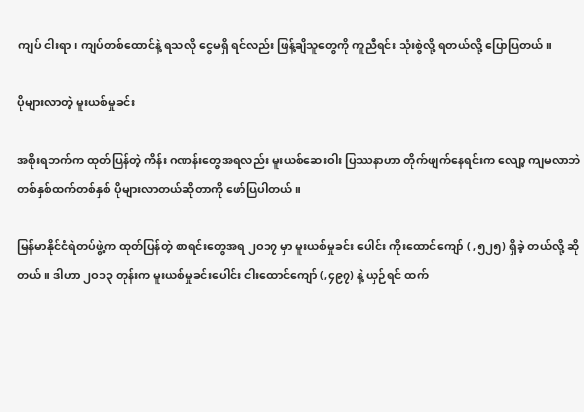ကျပ် ငါးရာ၊ ကျပ်တစ်ထောင်နဲ့ ရသလို ငွေမရှိ ရင်လည်း ဖြန့်ချိသူတွေကို ကူညီရင်း သုံးစွဲလို့ ရတယ်လို့ ပြောပြတယ်။

ပိုများလာတဲ့ မူးယစ်မှုခင်း

အစိုးရဘက်က ထုတ်ပြန်တဲ့ ကိန်း ဂဏန်းတွေအရလည်း မူးယစ်ဆေးဝါး ပြဿနာဟာ တိုက်ဖျက်နေရင်းက လျော့ ကျမလာဘဲ တစ်နှစ်ထက်တစ်နှစ် ပိုများလာတယ်ဆိုတာကို ဖော်ပြပါတယ်။

မြန်မာနိုင်ငံရဲတပ်ဖွဲ့က ထုတ်ပြန်တဲ့ စာရင်းတွေအရ ၂ဝ၁၇ မှာ မူးယစ်မှုခင်း ပေါင်း ကိုးထောင်ကျော် ( ,၅၂၅) ရှိခဲ့ တယ်လို့ ဆိုတယ်။ ဒါဟာ ၂ဝ၁၃ တုန်းက မူးယစ်မှုခင်းပေါင်း ငါးထောင်ကျော် (,၄၉၇) နဲ့ ယှဉ်ရင် ထက်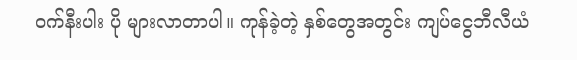ဝက်နီးပါး ပို များလာတာပါ။ ကုန်ခဲ့တဲ့ နှစ်တွေအတွင်း ကျပ်ငွေဘီလီယံ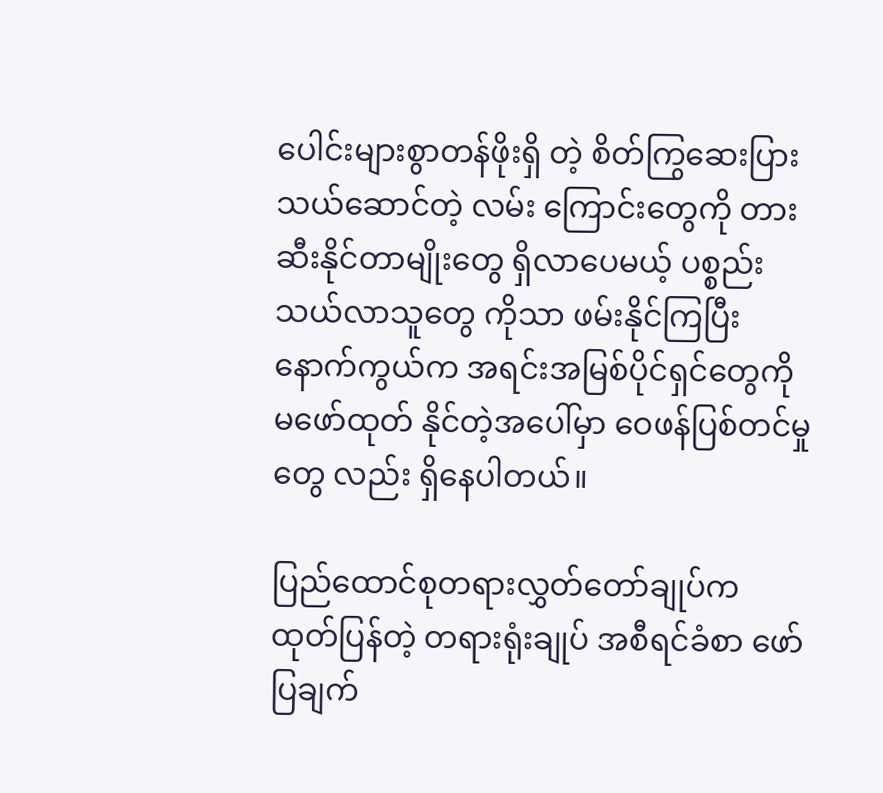ပေါင်းများစွာတန်ဖိုးရှိ တဲ့ စိတ်ကြွဆေးပြား သယ်ဆောင်တဲ့ လမ်း ကြောင်းတွေကို တားဆီးနိုင်တာမျိုးတွေ ရှိလာပေမယ့် ပစ္စည်းသယ်လာသူတွေ ကိုသာ ဖမ်းနိုင်ကြပြီး နောက်ကွယ်က အရင်းအမြစ်ပိုင်ရှင်တွေကို မဖော်ထုတ် နိုင်တဲ့အပေါ်မှာ ဝေဖန်ပြစ်တင်မှုတွေ လည်း ရှိနေပါတယ်။

ပြည်ထောင်စုတရားလွှတ်တော်ချုပ်က ထုတ်ပြန်တဲ့ တရားရုံးချုပ် အစီရင်ခံစာ ဖော်ပြချက်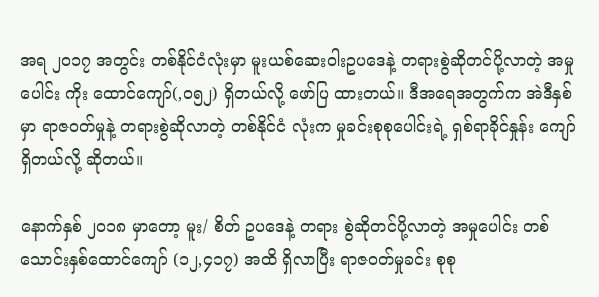အရ ၂ဝ၁၇ အတွင်း တစ်နိုင်ငံလုံးမှာ မူးယစ်ဆေးဝါးဥပဒေနဲ့ တရားစွဲဆိုတင်ပို့လာတဲ့ အမှုပေါင်း ကိုး ထောင်ကျော်(,ဝ၅၂) ရှိတယ်လို့ ဖော်ပြ ထားတယ်။ ဒီအရေအတွက်က အဲဒီနှစ်မှာ ရာဇဝတ်မှုနဲ့ တရားစွဲဆိုလာတဲ့ တစ်နိုင်ငံ လုံးက မှုခင်းစုစုပေါင်းရဲ့ ရှစ်ရာခိုင်နှုန်း ကျော်ရှိတယ်လို့ ဆိုတယ်။

နောက်နှစ် ၂ဝ၁၈ မှာတော့ မူး/ စိတ် ဥပဒေနဲ့ တရား စွဲဆိုတင်ပို့လာတဲ့ အမှုပေါင်း တစ်သောင်းနှစ်ထောင်ကျော် (၁၂,၄၁၇) အထိ ရှိလာပြီး ရာဇဝတ်မှုခင်း စုစု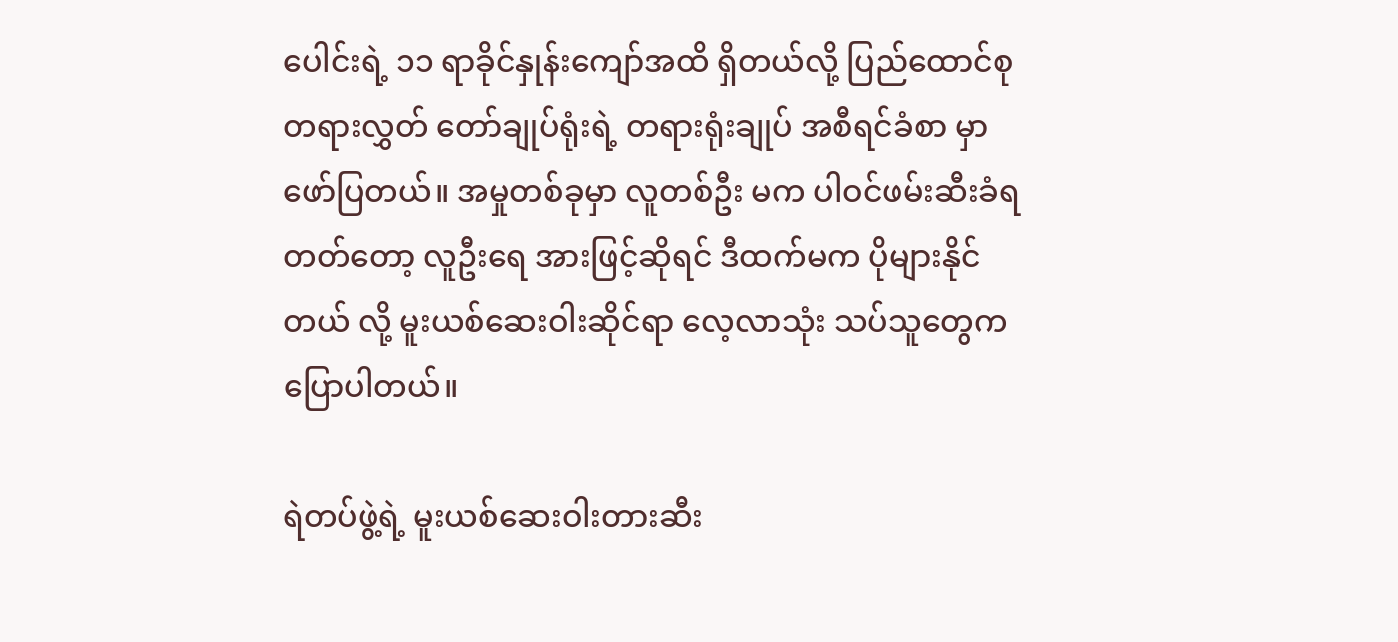ပေါင်းရဲ့ ၁၁ ရာခိုင်နှုန်းကျော်အထိ ရှိတယ်လို့ ပြည်ထောင်စုတရားလွှတ် တော်ချုပ်ရုံးရဲ့ တရားရုံးချုပ် အစီရင်ခံစာ မှာ ဖော်ပြတယ်။ အမှုတစ်ခုမှာ လူတစ်ဦး မက ပါဝင်ဖမ်းဆီးခံရတတ်တော့ လူဦးရေ အားဖြင့်ဆိုရင် ဒီထက်မက ပိုများနိုင်တယ် လို့ မူးယစ်ဆေးဝါးဆိုင်ရာ လေ့လာသုံး သပ်သူတွေက ပြောပါတယ်။

ရဲတပ်ဖွဲ့ရဲ့ မူးယစ်ဆေးဝါးတားဆီး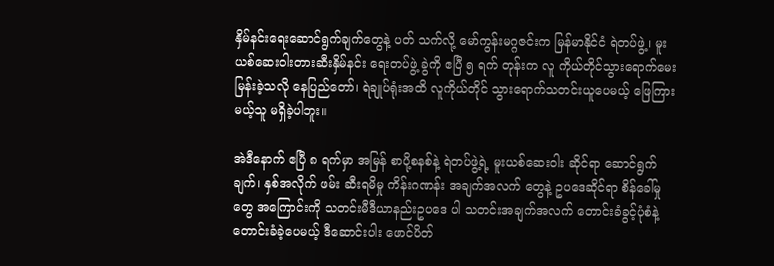နှိမ်နင်းရေးဆောင်ရွက်ချက်တွေနဲ့ ပတ် သက်လို့ မော်ကွန်းမဂ္ဂဇင်းက မြန်မာနိုင်ငံ ရဲတပ်ဖွဲ့၊ မူးယစ်ဆေးဝါးတားဆီးနှိမ်နင်း ရေးတပ်ဖွဲ့ ခွဲကို ဧပြီ ၅ ရက် တုန်းက လူ ကိုယ်တိုင်သွားရောက်မေးမြန်းခဲ့သလို နေပြည်တော်၊ ရဲချုပ်ရုံးအထိ လူကိုယ်တိုင် သွားရောက်သတင်းယူပေမယ့် ဖြေကြား မယ့်သူ မရှိခဲ့ပါဘူး။

အဲဒီနောက် ဧပြီ ၈ ရက်မှာ အမြန် စာပို့စနစ်နဲ့ ရဲတပ်ဖွဲ့ရဲ့ မူးယစ်ဆေးဝါး ဆိုင်ရာ ဆောင်ရွက်ချက်၊ နှစ်အလိုက် ဖမ်း ဆီးရမိမှု ကိန်းဂဏန်း အချက်အလက် တွေနဲ့ ဥပဒေဆိုင်ရာ စိန်ခေါ်မှုတွေ အကြောင်းကို သတင်းမီဒီယာနည်းဥပဒေ ပါ သတင်းအချက်အလက် တောင်းခံခွင့်ပုံစံနဲ့ တောင်းခံခဲ့ပေမယ့် ဒီဆောင်းပါး ဖောင်ပိတ်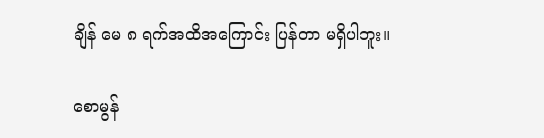ချိန် မေ ၈ ရက်အထိအကြောင်း ပြန်တာ မရှိပါဘူး။

စောမွန်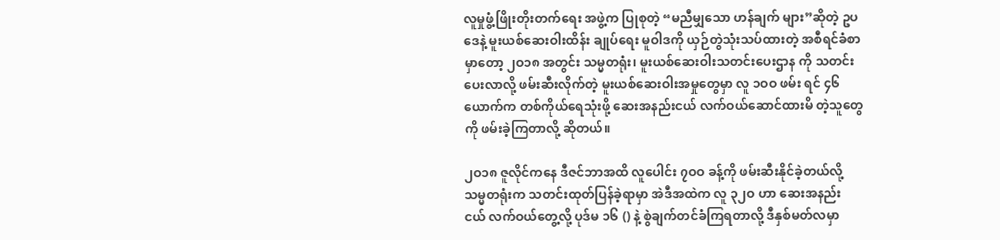လူမှုဖွံ့ဖြိုးတိုးတက်ရေး အဖွဲ့က ပြုစုတဲ့ “မညီမျှသော ဟန်ချက် များ”ဆိုတဲ့ ဥပဒေနဲ့ မူးယစ်ဆေးဝါးထိန်း ချုပ်ရေး မူဝါဒကို ယှဉ်တွဲသုံးသပ်ထားတဲ့ အစီရင်ခံစာမှာတော့ ၂ဝ၁၈ အတွင်း သမ္မတရုံး၊ မူးယစ်ဆေးဝါးသတင်းပေးဌာန ကို သတင်းပေးလာလို့ ဖမ်းဆီးလိုက်တဲ့ မူးယစ်ဆေးဝါးအမှုတွေမှာ လူ ၁ဝဝ ဖမ်း ရင် ၄၆ ယောက်က တစ်ကိုယ်ရေသုံးဖို့ ဆေးအနည်းငယ် လက်ဝယ်ဆောင်ထားမိ တဲ့သူတွေကို ဖမ်းခဲ့ကြတာလို့ ဆိုတယ်။

၂ဝ၁၈ ဇူလိုင်ကနေ ဒီဇင်ဘာအထိ လူပေါင်း ၇ဝဝ ခန့်ကို ဖမ်းဆီးနိုင်ခဲ့တယ်လို့ သမ္မတရုံးက သတင်းထုတ်ပြန်ခဲ့ရာမှာ အဲဒီအထဲက လူ ၃၂ဝ ဟာ ဆေးအနည်း ငယ် လက်ဝယ်တွေ့လို့ ပုဒ်မ ၁၆ () နဲ့ စွဲချက်တင်ခံကြရတာလို့ ဒီနှစ်မတ်လမှာ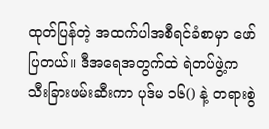ထုတ်ပြန်တဲ့ အထက်ပါအစီရင်ခံစာမှာ ဖော်ပြတယ်။ ဒီအရေအတွက်ထဲ ရဲတပ်ဖွဲ့က သီးခြားဖမ်းဆီးကာ ပုဒ်မ ၁၆() နဲ့ တရားစွဲ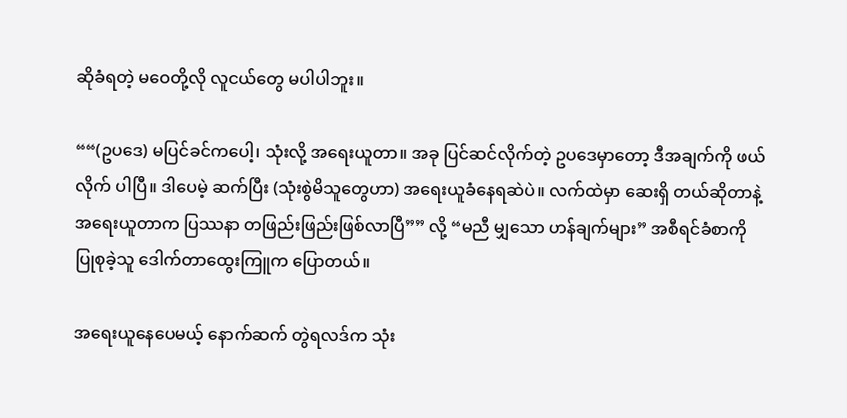ဆိုခံရတဲ့ မဝေတို့လို လူငယ်တွေ မပါပါဘူး။

““(ဥပဒေ) မပြင်ခင်ကပေါ့၊ သုံးလို့ အရေးယူတာ။ အခု ပြင်ဆင်လိုက်တဲ့ ဥပဒေမှာတော့ ဒီအချက်ကို ဖယ်လိုက် ပါပြီ။ ဒါပေမဲ့ ဆက်ပြီး (သုံးစွဲမိသူတွေဟာ) အရေးယူခံနေရဆဲပဲ။ လက်ထဲမှာ ဆေးရှိ တယ်ဆိုတာနဲ့ အရေးယူတာက ပြဿနာ တဖြည်းဖြည်းဖြစ်လာပြီ”” လို့ “မညီ မျှသော ဟန်ချက်များ” အစီရင်ခံစာကို ပြုစုခဲ့သူ ဒေါက်တာထွေးကြူက ပြောတယ်။

အရေးယူနေပေမယ့် နောက်ဆက် တွဲရလဒ်က သုံး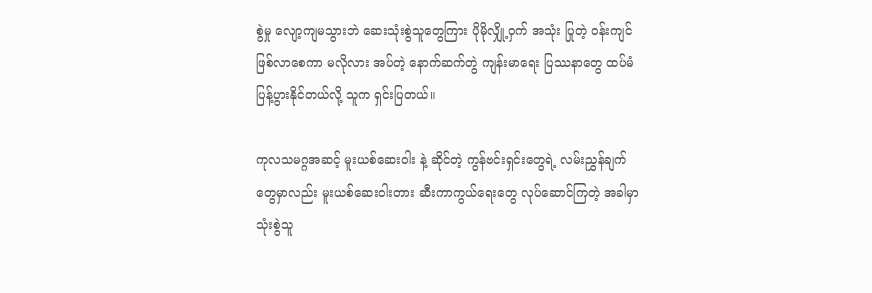စွဲမှု လျော့ကျမသွားဘဲ ဆေးသုံးစွဲသူတွေကြား ပိုမိုလျှို့ဝှက် အသုံး ပြုတဲ့ ဝန်းကျင်ဖြစ်လာစေကာ မလိုလား အပ်တဲ့ နောက်ဆက်တွဲ ကျန်းမာရေး ပြဿနာတွေ ထပ်မံပြန့်ပွားနိုင်တယ်လို့ သူက ရှင်းပြတယ်။

ကုလသမဂ္ဂအဆင့် မူးယစ်ဆေးဝါး နဲ့ ဆိုင်တဲ့ ကွန်ဗင်းရှင်းတွေရဲ့ လမ်းညွှန်ချက်တွေမှာလည်း မူးယစ်ဆေးဝါးတား ဆီးကာကွယ်ရေးတွေ လုပ်ဆောင်ကြတဲ့ အခါမှာ သုံးစွဲသူ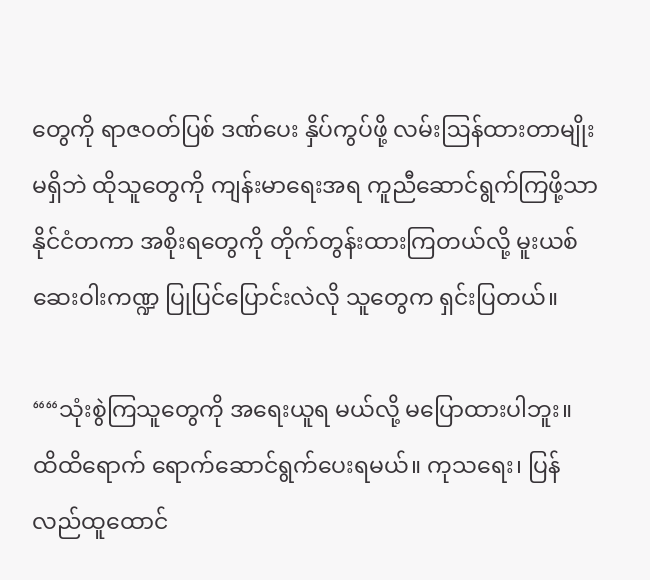တွေကို ရာဇဝတ်ပြစ် ဒဏ်ပေး နှိပ်ကွပ်ဖို့ လမ်းဩန်ထားတာမျိုး မရှိဘဲ ထိုသူတွေကို ကျန်းမာရေးအရ ကူညီဆောင်ရွက်ကြဖို့သာ နိုင်ငံတကာ အစိုးရတွေကို တိုက်တွန်းထားကြတယ်လို့ မူးယစ်ဆေးဝါးကဏ္ဍ ပြုပြင်ပြောင်းလဲလို သူတွေက ရှင်းပြတယ်။

““သုံးစွဲကြသူတွေကို အရေးယူရ မယ်လို့ မပြောထားပါဘူး။ ထိထိရောက် ရောက်ဆောင်ရွက်ပေးရမယ်။ ကုသရေး၊ ပြန်လည်ထူထောင်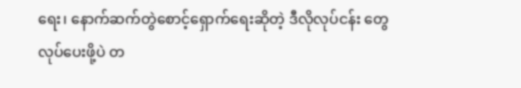ရေး၊ နောက်ဆက်တွဲစောင့်ရှောက်ရေးဆိုတဲ့ ဒီလိုလုပ်ငန်း တွေလုပ်ပေးဖို့ပဲ တ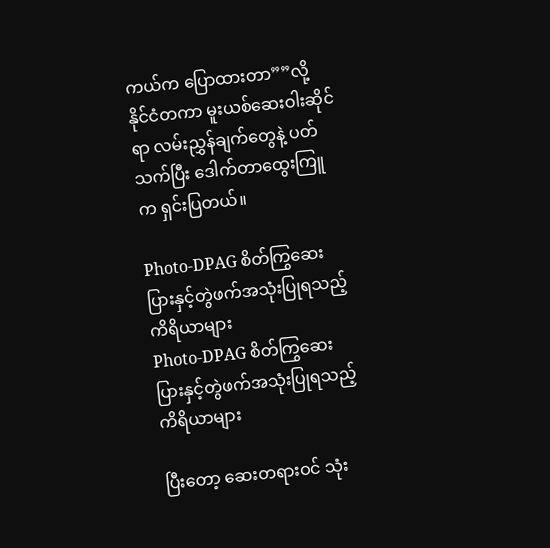ကယ်က ပြောထားတာ””လို့ နိုင်ငံတကာ မူးယစ်ဆေးဝါးဆိုင် ရာ လမ်းညွှန်ချက်တွေနဲ့ ပတ်သက်ပြီး ဒေါက်တာထွေးကြူက ရှင်းပြတယ်။

Photo-DPAG စိတ်ကြွဆေးပြားနှင့်တွဲဖက်အသုံးပြုရသည့် ကိရိယာများ
Photo-DPAG စိတ်ကြွဆေးပြားနှင့်တွဲဖက်အသုံးပြုရသည့် ကိရိယာများ

ပြီးတော့ ဆေးတရားဝင် သုံး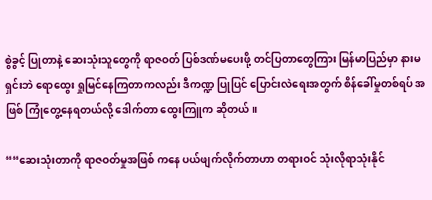စွဲခွင့် ပြုတာနဲ့ ဆေးသုံးသူတွေကို ရာဇဝတ် ပြစ်ဒဏ်မပေးဖို့ တင်ပြတာတွေကြား မြန်မာပြည်မှာ နားမရှင်းဘဲ ရောထွေး ရှုမြင်နေကြတာကလည်း ဒီကဏ္ဍ ပြုပြင် ပြောင်းလဲရေးအတွက် စိန်ခေါ်မှုတစ်ရပ် အဖြစ် ကြုံတွေ့နေရတယ်လို့ ဒေါက်တာ ထွေးကြူက ဆိုတယ်။

““ဆေးသုံးတာကို ရာဇဝတ်မှုအဖြစ် ကနေ ပယ်ဖျက်လိုက်တာဟာ တရားဝင် သုံးလိုရာသုံးနိုင်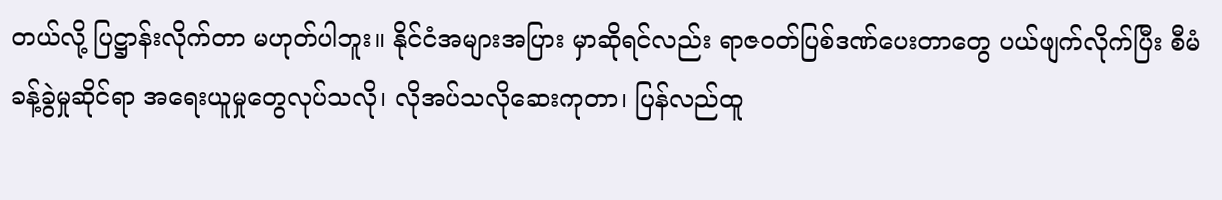တယ်လို့ ပြဋ္ဌာန်းလိုက်တာ မဟုတ်ပါဘူး။ နိုင်ငံအများအပြား မှာဆိုရင်လည်း ရာဇဝတ်ပြစ်ဒဏ်ပေးတာတွေ ပယ်ဖျက်လိုက်ပြီး စီမံခန့်ခွဲမှုဆိုင်ရာ အရေးယူမှုတွေလုပ်သလို၊ လိုအပ်သလိုဆေးကုတာ၊ ပြန်လည်ထူ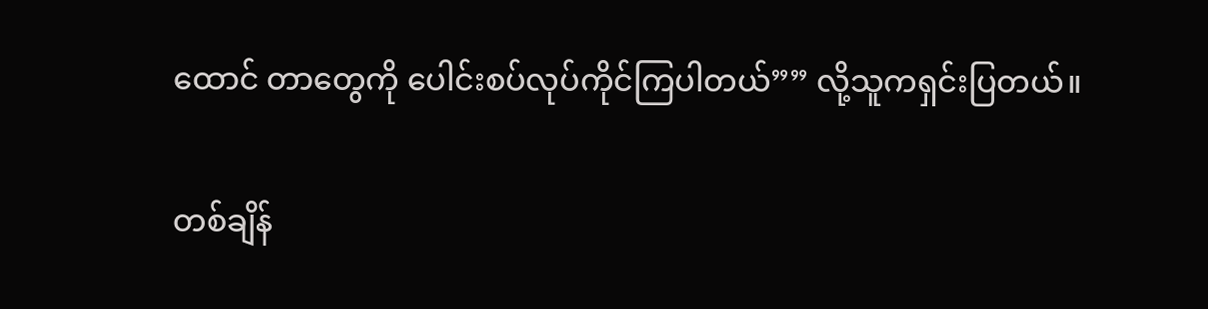ထောင် တာတွေကို ပေါင်းစပ်လုပ်ကိုင်ကြပါတယ်”” လို့သူကရှင်းပြတယ်။

တစ်ချိန်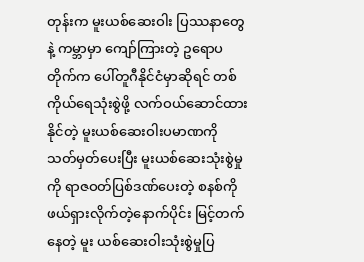တုန်းက မူးယစ်ဆေးဝါး ပြဿနာတွေနဲ့ ကမ္ဘာမှာ ကျော်ကြားတဲ့ ဥရောပတိုက်က ပေါ်တူဂီနိုင်ငံမှာဆိုရင် တစ်ကိုယ်ရေသုံးစွဲဖို့ လက်ဝယ်ဆောင်ထားနိုင်တဲ့ မူးယစ်ဆေးဝါးပမာဏကို သတ်မှတ်ပေးပြီး မူးယစ်ဆေးသုံးစွဲမှုကို ရာဇဝတ်ပြစ်ဒဏ်ပေးတဲ့ စနစ်ကို ဖယ်ရှားလိုက်တဲ့နောက်ပိုင်း မြင့်တက်နေတဲ့ မူး ယစ်ဆေးဝါးသုံးစွဲမှုပြ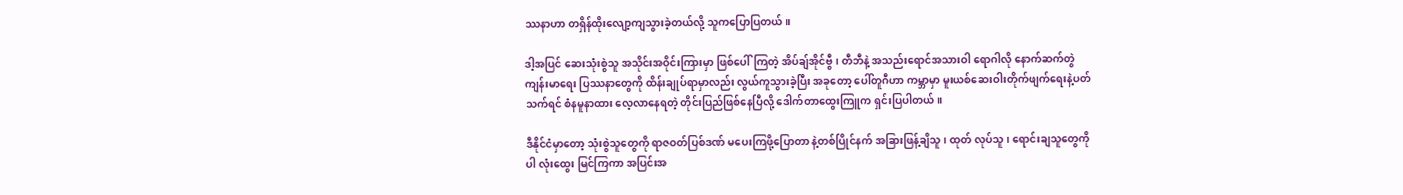ဿနာဟာ တရှိန်ထိုးလျော့ကျသွားခဲ့တယ်လို့ သူကပြောပြတယ်။

ဒါ့အပြင် ဆေးသုံးစွဲသူ အသိုင်းအဝိုင်းကြားမှာ ဖြစ်ပေါ်ကြတဲ့ အိပ်ချ်အိုင်ဗွီ၊ တီဘီနဲ့ အသည်းရောင်အသားဝါ ရောဂါလို နောက်ဆက်တွဲ ကျန်းမာရေး ပြဿနာတွေကို ထိန်းချုပ်ရာမှာလည်း လွယ်ကူသွားခဲ့ပြီး အခုတော့ ပေါ်တူဂီဟာ ကမ္ဘာမှာ မူးယစ်ဆေးဝါးတိုက်ဖျက်ရေးနဲ့ပတ်သက်ရင် စံနမူနာထား လေ့လာနေရတဲ့ တိုင်းပြည်ဖြစ်နေပြီလို့ ဒေါက်တာထွေးကြူက ရှင်းပြပါတယ်။

ဒီနိုင်ငံမှာတော့ သုံးစွဲသူတွေကို ရာဇဝတ်ပြစ်ဒဏ် မပေးကြဖို့ပြောတာ နဲ့တစ်ပြိုင်နက် အခြားဖြန့်ချိသူ၊ ထုတ် လုပ်သူ၊ ရောင်းချသူတွေကိုပါ လုံးထွေး မြင်ကြကာ အပြင်းအ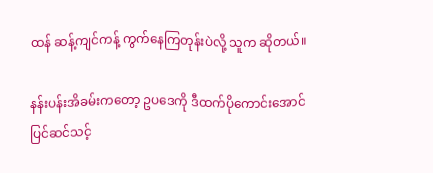ထန် ဆန့်ကျင်ကန့် ကွက်နေကြတုန်းပဲလို့ သူက ဆိုတယ်။

နန်းပန်းအိခမ်းကတော့ ဥပဒေကို ဒီထက်ပိုကောင်းအောင် ပြင်ဆင်သင့်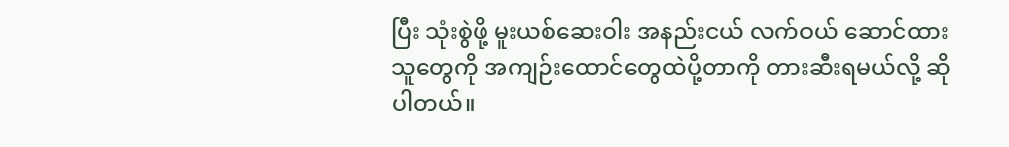ပြီး သုံးစွဲဖို့ မူးယစ်ဆေးဝါး အနည်းငယ် လက်ဝယ် ဆောင်ထားသူတွေကို အကျဉ်းထောင်တွေထဲပို့တာကို တားဆီးရမယ်လို့ ဆိုပါတယ်။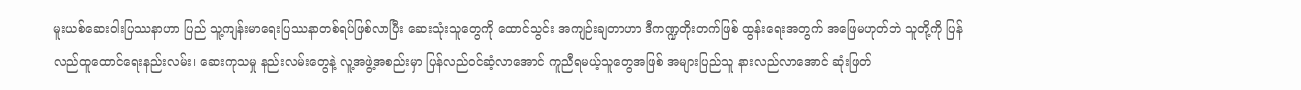မူးယစ်ဆေးဝါးပြဿနာဟာ ပြည် သူ့ကျန်းမာရေးပြဿနာတစ်ရပ်ဖြစ်လာပြီး ဆေးသုံးသူတွေကို ထောင်သွင်း အကျဉ်းချတာဟာ ဒီကဏ္ဍတိုးတက်ဖြစ် ထွန်းရေးအတွက် အဖြေမဟုတ်ဘဲ သူတို့ကို ပြန်လည်ထူထောင်ရေးနည်းလမ်း၊ ဆေးကုသမှု နည်းလမ်းတွေနဲ့ လူ့အဖွဲ့အစည်းမှာ ပြန်လည်ဝင်ဆံ့လာအောင် ကူညီရမယ့်သူတွေအဖြစ် အများပြည်သူ နားလည်လာအောင် ဆုံးဖြတ်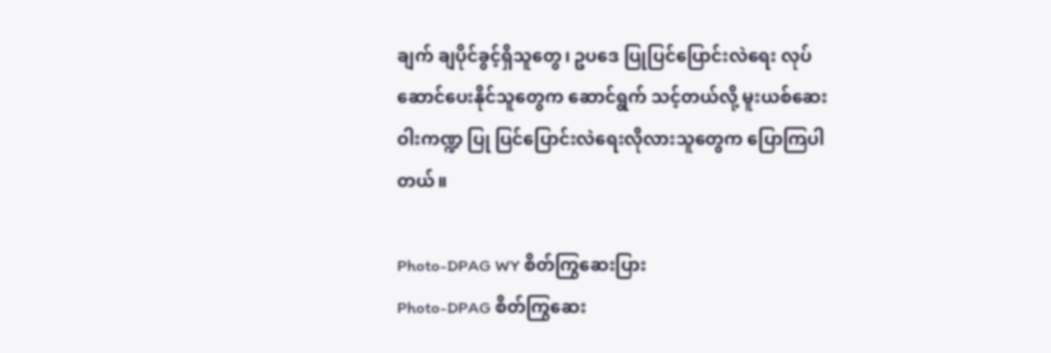ချက် ချပိုင်ခွင့်ရှိသူတွေ၊ ဥပဒေ ပြုပြင်ပြောင်းလဲရေး လုပ်ဆောင်ပေးနိုင်သူတွေက ဆောင်ရွက် သင့်တယ်လို့ မူးယစ်ဆေးဝါးကဏ္ဍ ပြု ပြင်ပြောင်းလဲရေးလိုလားသူတွေက ပြောကြပါတယ်။

Photo-DPAG WY စိတ်ကြွဆေးပြား
Photo-DPAG စိတ်ကြွဆေး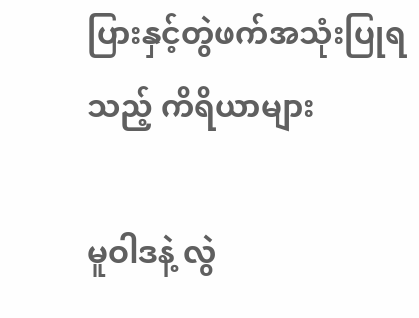ပြားနှင့်တွဲဖက်အသုံးပြုရသည့် ကိရိယာများ

မူဝါဒနဲ့ လွဲ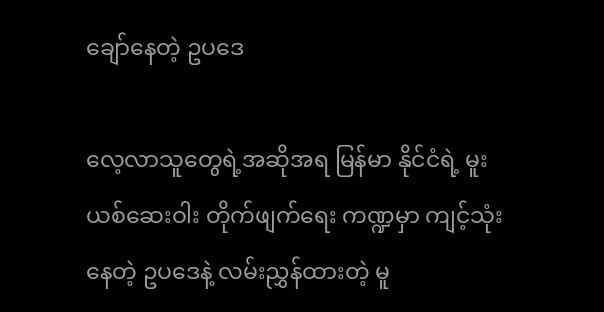ချော်နေတဲ့ ဥပဒေ

လေ့လာသူတွေရဲ့အဆိုအရ မြန်မာ နိုင်ငံရဲ့ မူးယစ်ဆေးဝါး တိုက်ဖျက်ရေး ကဏ္ဍမှာ ကျင့်သုံးနေတဲ့ ဥပဒေနဲ့ လမ်းညွှန်ထားတဲ့ မူ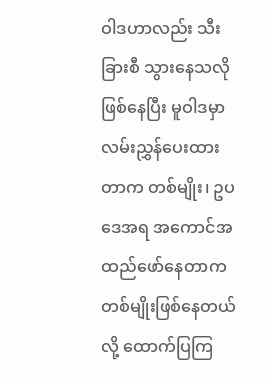ဝါဒဟာလည်း သီးခြားစီ သွားနေသလို ဖြစ်နေပြီး မူဝါဒမှာ လမ်းညွှန်ပေးထားတာက တစ်မျိုး၊ ဥပဒေအရ အကောင်အထည်ဖော်နေတာက တစ်မျိုးဖြစ်နေတယ်လို့ ထောက်ပြကြ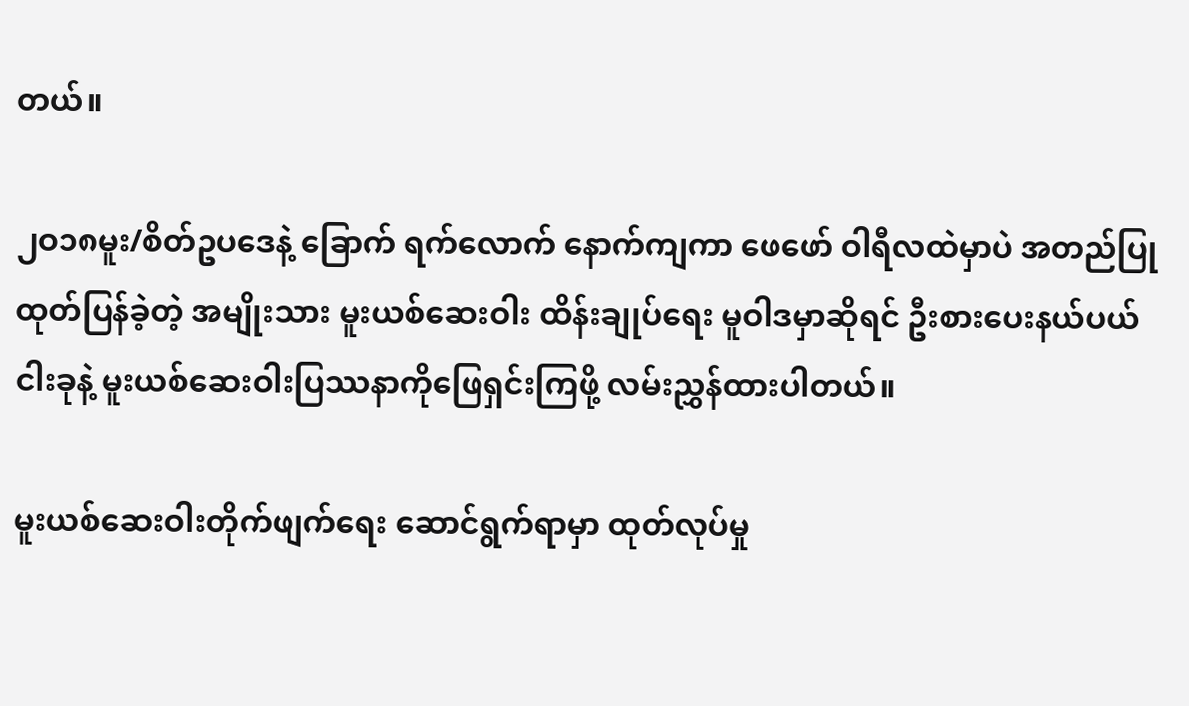တယ်။

၂ဝ၁၈မူး/စိတ်ဥပဒေနဲ့ ခြောက် ရက်လောက် နောက်ကျကာ ဖေဖော် ဝါရီလထဲမှာပဲ အတည်ပြုထုတ်ပြန်ခဲ့တဲ့ အမျိုးသား မူးယစ်ဆေးဝါး ထိန်းချုပ်ရေး မူဝါဒမှာဆိုရင် ဦးစားပေးနယ်ပယ် ငါးခုနဲ့ မူးယစ်ဆေးဝါးပြဿနာကိုဖြေရှင်းကြဖို့ လမ်းညွှန်ထားပါတယ်။

မူးယစ်ဆေးဝါးတိုက်ဖျက်ရေး ဆောင်ရွက်ရာမှာ ထုတ်လုပ်မှု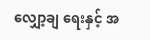လျှော့ချ ရေးနှင့် အ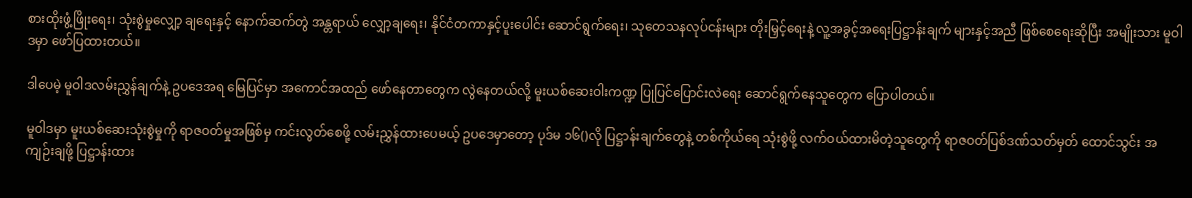စားထိုးဖွံ့ဖြိုးရေး၊ သုံးစွဲမှုလျှော့ ချရေးနှင့် နောက်ဆက်တွဲ အန္တရာယ် လျှော့ချရေး၊ နိုင်ငံတကာနှင့်ပူးပေါင်း ဆောင်ရွက်ရေး၊ သုတေသနလုပ်ငန်းများ တိုးမြှင့်ရေးနဲ့ လူ့အခွင့်အရေးပြဋ္ဌာန်းချက် များနှင့်အညီ ဖြစ်စေရေးဆိုပြီး အမျိုးသား မူဝါဒမှာ ဖော်ပြထားတယ်။

ဒါပေမဲ့ မူဝါဒလမ်းညွှန်ချက်နဲ့ ဥပဒေအရ မြေပြင်မှာ အကောင်အထည် ဖော်နေတာတွေက လွဲနေတယ်လို့ မူးယစ်ဆေးဝါးကဏ္ဍ ပြုပြင်ပြောင်းလဲရေး ဆောင်ရွက်နေသူတွေက ပြောပါတယ်။

မူဝါဒမှာ မူးယစ်ဆေးသုံးစွဲမှုကို ရာဇဝတ်မှုအဖြစ်မှ ကင်းလွတ်စေဖို့ လမ်းညွှန်ထားပေမယ့် ဥပဒေမှာတော့ ပုဒ်မ ၁၆()လို ပြဋ္ဌာန်းချက်တွေနဲ့ တစ်ကိုယ်ရေ သုံးစွဲဖို့ လက်ဝယ်ထားမိတဲ့သူတွေကို ရာဇဝတ်ပြစ်ဒဏ်သတ်မှတ် ထောင်သွင်း အကျဉ်းချဖို့ ပြဋ္ဌာန်းထား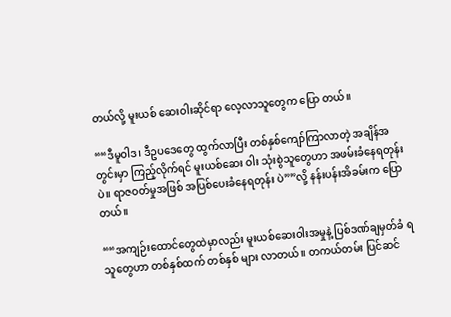တယ်လို့ မူးယစ် ဆေးဝါးဆိုင်ရာ လေ့လာသူတွေက ပြော တယ်။

““ဒီမူဝါဒ၊ ဒီဥပဒေတွေ ထွက်လာပြီး တစ်နှစ်ကျော်ကြာလာတဲ့ အချိန်အတွင်းမှာ ကြည့်လိုက်ရင် မူးယစ်ဆေး ဝါး သုံးစွဲသူတွေဟာ အဖမ်းခံနေရတုန်းပဲ။ ရာဇဝတ်မှုအဖြစ် အပြစ်ပေးခံနေရတုန်း ပဲ””လို့ နန်းပန်းအိခမ်းက ပြောတယ်။

““အကျဉ်းထောင်တွေထဲမှာလည်း မူးယစ်ဆေးဝါးအမှုနဲ့ ပြစ်ဒဏ်ချမှတ်ခံ ရသူတွေဟာ တစ်နှစ်ထက် တစ်နှစ် များ လာတယ်။ တကယ်တမ်း ပြင်ဆင်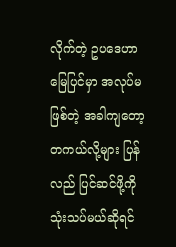လိုက်တဲ့ ဥပဒေဟာ မြေပြင်မှာ အလုပ်မဖြစ်တဲ့ အခါကျတော့ တကယ်လို့များ ပြန်လည် ပြင်ဆင်ဖို့ကို သုံးသပ်မယ်ဆိုရင်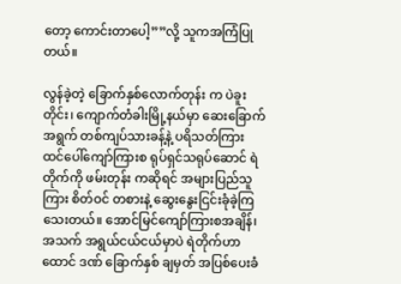တော့ ကောင်းတာပေါ့””လို့ သူကအကြံပြုတယ်။

လွန်ခဲ့တဲ့ ခြောက်နှစ်လောက်တုန်း က ပဲခူးတိုင်း၊ ကျောက်တံခါးမြို့နယ်မှာ ဆေးခြောက်အရွက် တစ်ကျပ်သားခန့်နဲ့ ပရိသတ်ကြား ထင်ပေါ်ကျော်ကြားစ ရုပ်ရှင်သရုပ်ဆောင် ရဲတိုက်ကို ဖမ်းတုန်း ကဆိုရင် အများပြည်သူကြား စိတ်ဝင် တစားနဲ့ ဆွေးနွေးငြင်းခုံခဲ့ကြသေးတယ်။ အောင်မြင်ကျော်ကြားစအချိန်၊ အသက် အရွယ်ငယ်ငယ်မှာပဲ ရဲတိုက်ဟာ ထောင် ဒဏ် ခြောက်နှစ် ချမှတ် အပြစ်ပေးခံ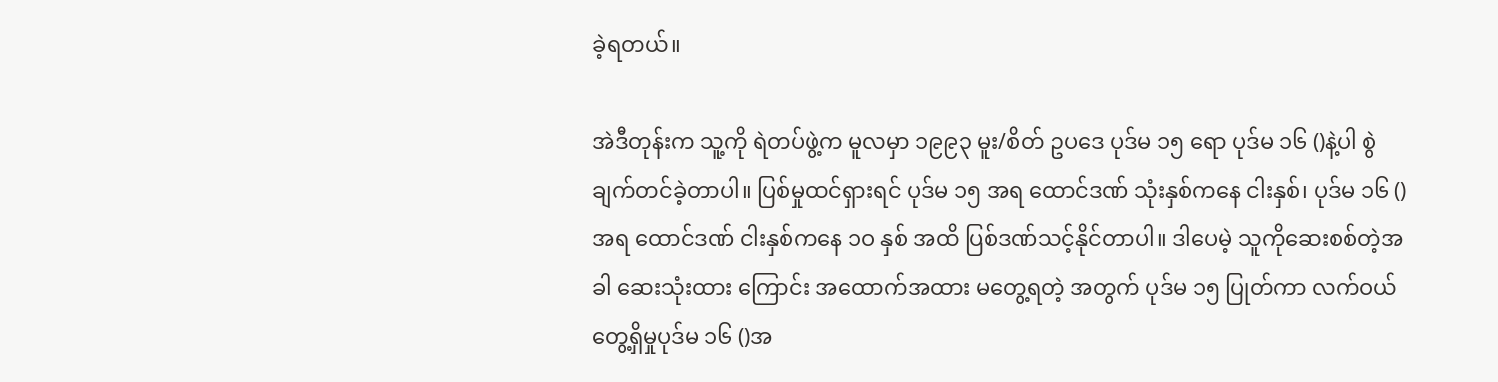ခဲ့ရတယ်။

အဲဒီတုန်းက သူ့ကို ရဲတပ်ဖွဲ့က မူလမှာ ၁၉၉၃ မူး/စိတ် ဥပဒေ ပုဒ်မ ၁၅ ရော ပုဒ်မ ၁၆ ()နဲ့ပါ စွဲချက်တင်ခဲ့တာပါ။ ပြစ်မှုထင်ရှားရင် ပုဒ်မ ၁၅ အရ ထောင်ဒဏ် သုံးနှစ်ကနေ ငါးနှစ်၊ ပုဒ်မ ၁၆ () အရ ထောင်ဒဏ် ငါးနှစ်ကနေ ၁ဝ နှစ် အထိ ပြစ်ဒဏ်သင့်နိုင်တာပါ။ ဒါပေမဲ့ သူကိုဆေးစစ်တဲ့အခါ ဆေးသုံးထား ကြောင်း အထောက်အထား မတွေ့ရတဲ့ အတွက် ပုဒ်မ ၁၅ ပြုတ်ကာ လက်ဝယ် တွေ့ရှိမှုပုဒ်မ ၁၆ ()အ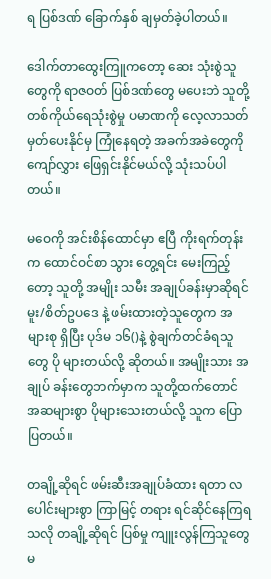ရ ပြစ်ဒဏ် ခြောက်နှစ် ချမှတ်ခဲ့ပါတယ်။

ဒေါက်တာထွေးကြူကတော့ ဆေး သုံးစွဲသူတွေကို ရာဇဝတ် ပြစ်ဒဏ်တွေ မပေးဘဲ သူတို့ တစ်ကိုယ်ရေသုံးစွဲမှု ပမာဏကို လေ့လာသတ်မှတ်ပေးနိုင်မှ ကြုံနေရတဲ့ အခက်အခဲတွေကို ကျော်လွှား ဖြေရှင်းနိုင်မယ်လို့ သုံးသပ်ပါတယ်။

မဝေကို အင်းစိန်ထောင်မှာ ဧပြီ ကိုးရက်တုန်းက ထောင်ဝင်စာ သွား တွေ့ရင်း မေးကြည့်တော့ သူတို့ အမျိုး သမီး အချုပ်ခန်းမှာဆိုရင် မူး/စိတ်ဥပဒေ နဲ့ ဖမ်းထားတဲ့သူတွေက အများစု ရှိပြီး ပုဒ်မ ၁၆()နဲ့ စွဲချက်တင်ခံရသူတွေ ပို များတယ်လို့ ဆိုတယ်။ အမျိုးသား အချုပ် ခန်းတွေဘက်မှာက သူတို့ထက်တောင် အဆများစွာ ပိုများသေးတယ်လို့ သူက ပြောပြတယ်။

တချို့ဆိုရင် ဖမ်းဆီးအချုပ်ခံထား ရတာ လပေါင်းများစွာ ကြာမြင့် တရား ရင်ဆိုင်နေကြရသလို တချို့ဆိုရင် ပြစ်မှု ကျူးလွန်ကြသူတွေ မ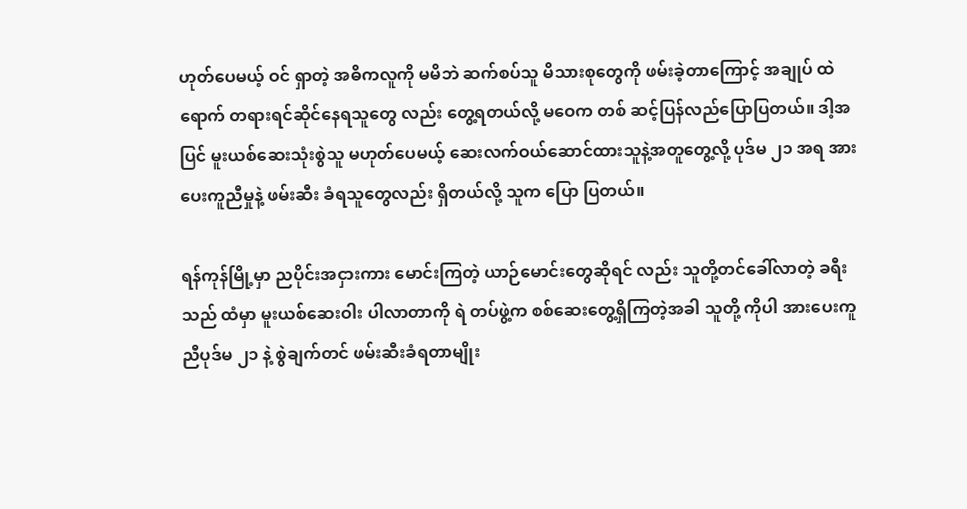ဟုတ်ပေမယ့် ဝင် ရှာတဲ့ အဓိကလူကို မမိဘဲ ဆက်စပ်သူ မိသားစုတွေကို ဖမ်းခဲ့တာကြောင့် အချုပ် ထဲရောက် တရားရင်ဆိုင်နေရသူတွေ လည်း တွေ့ရတယ်လို့ မဝေက တစ် ဆင့်ပြန်လည်ပြောပြတယ်။ ဒါ့အပြင် မူးယစ်ဆေးသုံးစွဲသူ မဟုတ်ပေမယ့် ဆေးလက်ဝယ်ဆောင်ထားသူနဲ့အတူတွေ့လို့ ပုဒ်မ ၂၁ အရ အားပေးကူညီမှုနဲ့ ဖမ်းဆီး ခံရသူတွေလည်း ရှိတယ်လို့ သူက ပြော ပြတယ်။

ရန်ကုန်မြို့မှာ ညပိုင်းအငှားကား မောင်းကြတဲ့ ယာဉ်မောင်းတွေဆိုရင် လည်း သူတို့တင်ခေါ်လာတဲ့ ခရီးသည် ထံမှာ မူးယစ်ဆေးဝါး ပါလာတာကို ရဲ တပ်ဖွဲ့က စစ်ဆေးတွေ့ရှိကြတဲ့အခါ သူတို့ ကိုပါ အားပေးကူညီပုဒ်မ ၂၁ နဲ့ စွဲချက်တင် ဖမ်းဆီးခံရတာမျိုး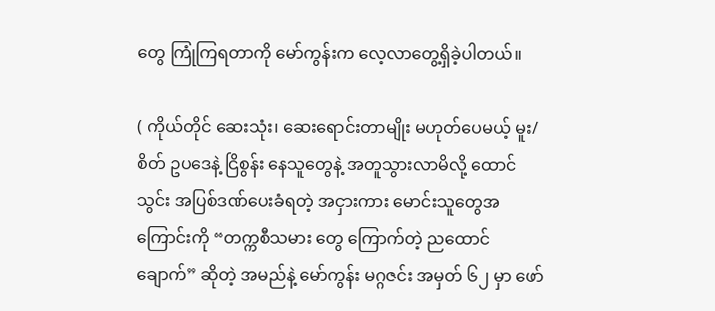တွေ ကြုံကြရတာကို မော်ကွန်းက လေ့လာတွေ့ရှိခဲ့ပါတယ်။

( ကိုယ်တိုင် ဆေးသုံး၊ ဆေးရောင်းတာမျိုး မဟုတ်ပေမယ့် မူး/ စိတ် ဥပဒေနဲ့ ငြိစွန်း နေသူတွေနဲ့ အတူသွားလာမိလို့ ထောင် သွင်း အပြစ်ဒဏ်ပေးခံရတဲ့ အငှားကား မောင်းသူတွေအကြောင်းကို “တက္ကစီသမား တွေ ကြောက်တဲ့ ညထောင်ချောက်” ဆိုတဲ့ အမည်နဲ့ မော်ကွန်း မဂ္ဂဇင်း အမှတ် ၆၂ မှာ ဖော်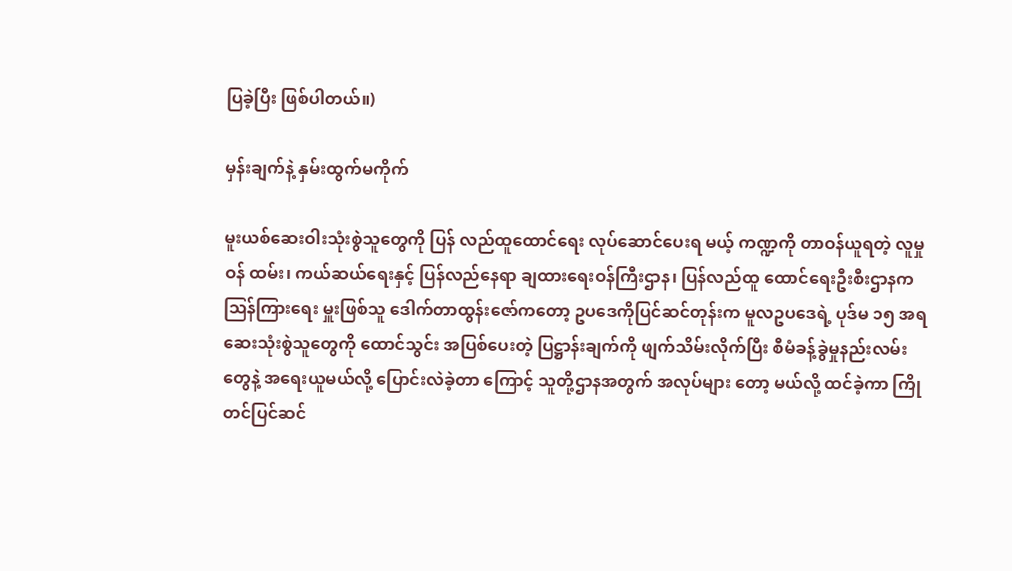ပြခဲ့ပြီး ဖြစ်ပါတယ်။)

မှန်းချက်နဲ့ နှမ်းထွက်မကိုက်

မူးယစ်ဆေးဝါးသုံးစွဲသူတွေကို ပြန် လည်ထူထောင်ရေး လုပ်ဆောင်ပေးရ မယ့် ကဏ္ဍကို တာဝန်ယူရတဲ့ လူမှုဝန် ထမ်း၊ ကယ်ဆယ်ရေးနှင့် ပြန်လည်နေရာ ချထားရေးဝန်ကြီးဌာန၊ ပြန်လည်ထူ ထောင်ရေးဦးစီးဌာနက ဩန်ကြားရေး မှူးဖြစ်သူ ဒေါက်တာထွန်းဇော်ကတော့ ဥပဒေကိုပြင်ဆင်တုန်းက မူလဥပဒေရဲ့ ပုဒ်မ ၁၅ အရ ဆေးသုံးစွဲသူတွေကို ထောင်သွင်း အပြစ်ပေးတဲ့ ပြဋ္ဌာန်းချက်ကို ဖျက်သိမ်းလိုက်ပြီး စီမံခန့်ခွဲမှုနည်းလမ်း တွေနဲ့ အရေးယူမယ်လို့ ပြောင်းလဲခဲ့တာ ကြောင့် သူတို့ဌာနအတွက် အလုပ်များ တော့ မယ်လို့ ထင်ခဲ့ကာ ကြိုတင်ပြင်ဆင်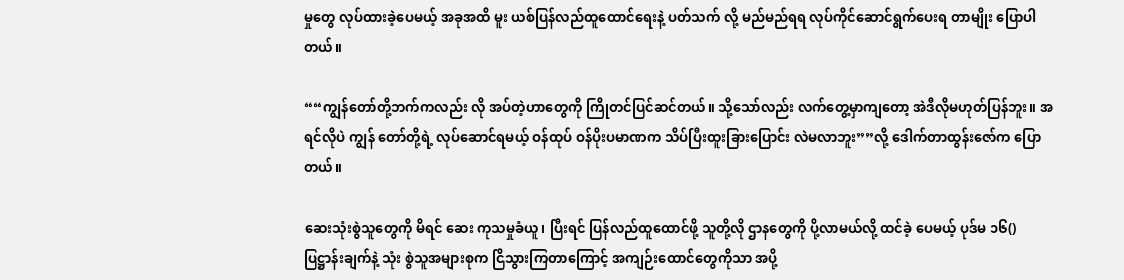မှုတွေ လုပ်ထားခဲ့ပေမယ့် အခုအထိ မူး ယစ်ပြန်လည်ထူထောင်ရေးနဲ့ ပတ်သက် လို့ မည်မည်ရရ လုပ်ကိုင်ဆောင်ရွက်ပေးရ တာမျိုး ပြောပါတယ်။

““ကျွန်တော်တို့ဘက်ကလည်း လို အပ်တဲ့ဟာတွေကို ကြိုတင်ပြင်ဆင်တယ်။ သို့သော်လည်း လက်တွေ့မှာကျတော့ အဲဒီလိုမဟုတ်ပြန်ဘူး။ အရင်လိုပဲ ကျွန် တော်တို့ရဲ့ လုပ်ဆောင်ရမယ့် ဝန်ထုပ် ဝန်ပိုးပမာဏက သိပ်ပြီးထူးခြားပြောင်း လဲမလာဘူး””လို့ ဒေါက်တာထွန်းဇော်က ပြောတယ်။

ဆေးသုံးစွဲသူတွေကို မိရင် ဆေး ကုသမှုခံယူ၊ ပြီးရင် ပြန်လည်ထူထောင်ဖို့ သူတို့လို ဌာနတွေကို ပို့လာမယ်လို့ ထင်ခဲ့ ပေမယ့် ပုဒ်မ ၁၆() ပြဋ္ဌာန်းချက်နဲ့ သုံး စွဲသူအများစုက ငြိသွားကြတာကြောင့် အကျဉ်းထောင်တွေကိုသာ အပို့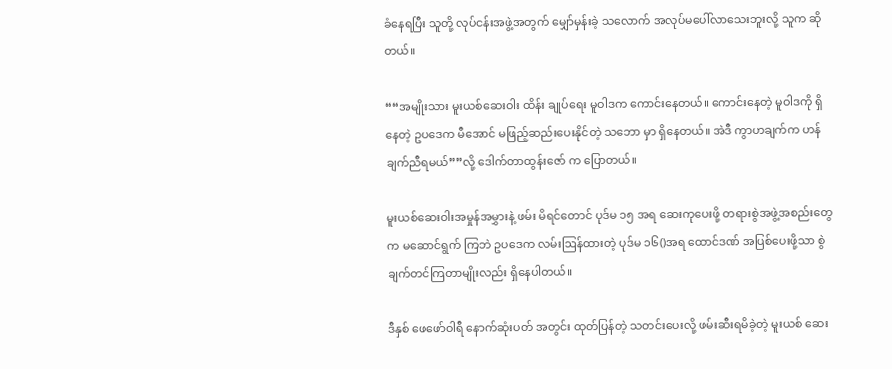ခံနေရပြီး သူတို့ လုပ်ငန်းအဖွဲ့အတွက် မျှော်မှန်းခဲ့ သလောက် အလုပ်မပေါ်လာသေးဘူးလို့ သူက ဆိုတယ်။

““အမျိုးသား မူးယစ်ဆေးဝါး ထိန်း ချုပ်ရေး မူဝါဒက ကောင်းနေတယ်။ ကောင်းနေတဲ့ မူဝါဒကို ရှိနေတဲ့ ဥပဒေက မီအောင် မဖြည့်ဆည်းပေးနိုင်တဲ့ သဘော မှာ ရှိနေတယ်။ အဲဒီ ကွာဟချက်က ဟန် ချက်ညီရမယ်””လို့ ဒေါက်တာထွန်းဇော် က ပြောတယ်။

မူးယစ်ဆေးဝါးအမှုန်အမွှားနဲ့ ဖမ်း မိရင်တောင် ပုဒ်မ ၁၅ အရ ဆေးကုပေးဖို့ တရားစွဲအဖွဲ့အစည်းတွေက မဆောင်ရွက် ကြဘဲ ဥပဒေက လမ်းဩန်ထားတဲ့ ပုဒ်မ ၁၆()အရ ထောင်ဒဏ် အပြစ်ပေးဖို့သာ စွဲချက်တင်ကြတာမျိုးလည်း ရှိနေပါတယ်။

ဒီနှစ် ဖေဖော်ဝါရီ နောက်ဆုံးပတ် အတွင်း ထုတ်ပြန်တဲ့ သတင်းပေးလို့ ဖမ်းဆီးရမိခဲ့တဲ့ မူးယစ် ဆေး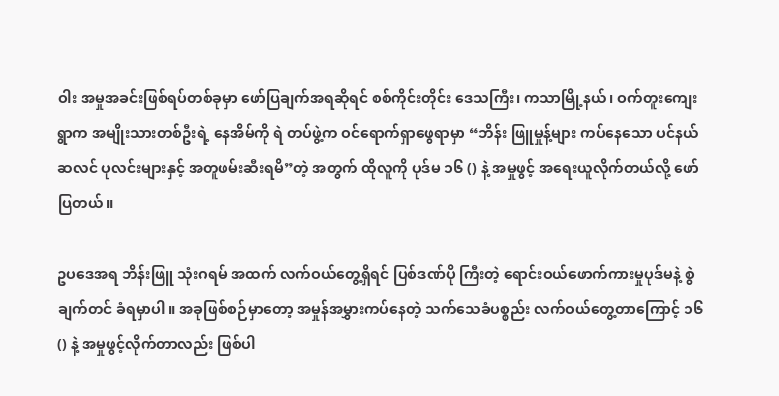ဝါး အမှုအခင်းဖြစ်ရပ်တစ်ခုမှာ ဖော်ပြချက်အရဆိုရင် စစ်ကိုင်းတိုင်း ဒေသကြီး၊ ကသာမြို့နယ်၊ ဝက်တူးကျေး ရွာက အမျိုးသားတစ်ဦးရဲ့ နေအိမ်ကို ရဲ တပ်ဖွဲ့က ဝင်ရောက်ရှာဖွေရာမှာ “ဘိန်း ဖြူမှုန့်များ ကပ်နေသော ပင်နယ်ဆလင် ပုလင်းများနှင့် အတူဖမ်းဆီးရမိ”တဲ့ အတွက် ထိုလူကို ပုဒ်မ ၁၆ () နဲ့ အမှုဖွင့် အရေးယူလိုက်တယ်လို့ ဖော်ပြတယ်။

ဥပဒေအရ ဘိန်းဖြူ သုံးဂရမ် အထက် လက်ဝယ်တွေ့ရှိရင် ပြစ်ဒဏ်ပို ကြီးတဲ့ ရောင်းဝယ်ဖောက်ကားမှုပုဒ်မနဲ့ စွဲချက်တင် ခံရမှာပါ။ အခုဖြစ်စဉ်မှာတော့ အမှုန်အမွှားကပ်နေတဲ့ သက်သေခံပစ္စည်း လက်ဝယ်တွေ့တာကြောင့် ၁၆ () နဲ့ အမှုဖွင့်လိုက်တာလည်း ဖြစ်ပါ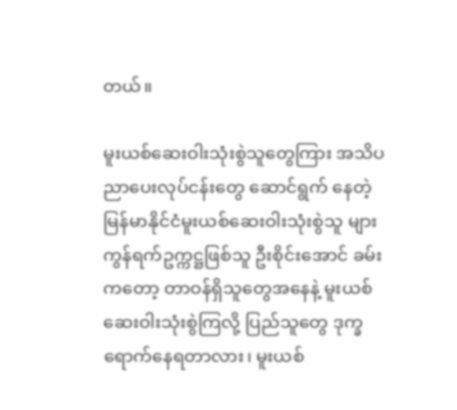တယ်။

မူးယစ်ဆေးဝါးသုံးစွဲသူတွေကြား အသိပညာပေးလုပ်ငန်းတွေ ဆောင်ရွက် နေတဲ့ မြန်မာနိုင်ငံမူးယစ်ဆေးဝါးသုံးစွဲသူ များ ကွန်ရက်ဥက္ကဋ္ဌဖြစ်သူ ဦးစိုင်းအောင် ခမ်းကတော့ တာဝန်ရှိသူတွေအနေနဲ့ မူးယစ်ဆေးဝါးသုံးစွဲကြလို့ ပြည်သူတွေ ဒုက္ခရောက်နေရတာလား၊ မူးယစ်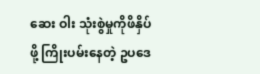ဆေး ဝါး သုံးစွဲမှုကိုဖိနှိပ်ဖို့ ကြိုးပမ်းနေတဲ့ ဥပဒေ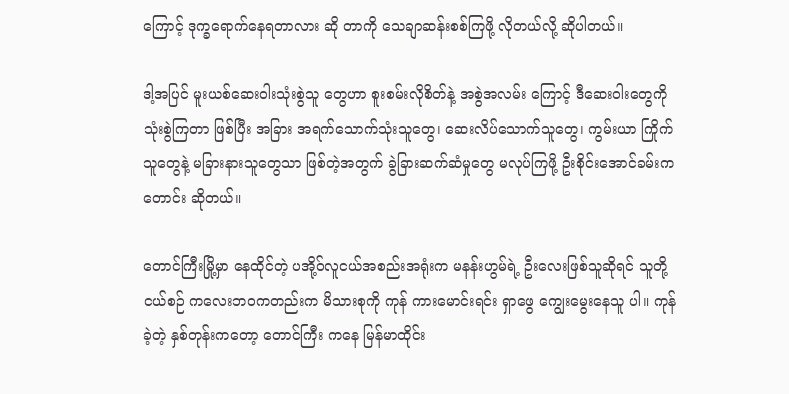ကြောင့် ဒုက္ခရောက်နေရတာလား ဆို တာကို သေချာဆန်းစစ်ကြဖို့ လိုတယ်လို့ ဆိုပါတယ်။

ဒါ့အပြင် မူးယစ်ဆေးဝါးသုံးစွဲသူ တွေဟာ စူးစမ်းလိုစိတ်နဲ့ အစွဲအလမ်း ကြောင့် ဒီဆေးဝါးတွေကို သုံးစွဲကြတာ ဖြစ်ပြီး အခြား အရက်သောက်သုံးသူတွေ၊ ဆေးလိပ်သောက်သူတွေ၊ ကွမ်းယာ ကြိုက်သူတွေနဲ့ မခြားနားသူတွေသာ ဖြစ်တဲ့အတွက် ခွဲခြားဆက်ဆံမှုတွေ မလုပ်ကြဖို့ ဦးစိုင်းအောင်ခမ်းက တောင်း ဆိုတယ်။

တောင်ကြီးမြို့မှာ နေထိုင်တဲ့ ပအို့ဝ်လူငယ်အစည်းအရုံးက မနန်းဟွမ်ရဲ့ ဦးလေးဖြစ်သူဆိုရင် သူတို့ ငယ်စဉ် ကလေးဘဝကတည်းက မိသားစုကို ကုန် ကားမောင်းရင်း ရှာဖွေ ကျွေးမွေးနေသူ ပါ။ ကုန်ခဲ့တဲ့ နှစ်တုန်းကတော့ တောင်ကြီး ကနေ မြန်မာထိုင်း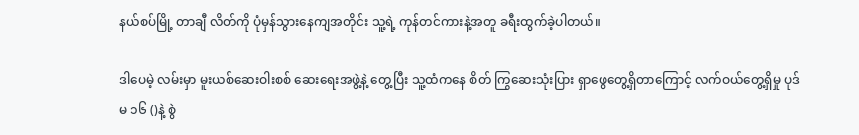နယ်စပ်မြို့ တာချီ လိတ်ကို ပုံမှန်သွားနေကျအတိုင်း သူ့ရဲ့ ကုန်တင်ကားနဲ့အတူ ခရီးထွက်ခဲ့ပါတယ်။

ဒါပေမဲ့ လမ်းမှာ မူးယစ်ဆေးဝါးစစ် ဆေးရေးအဖွဲ့နဲ့ တွေ့ပြီး သူ့ထံကနေ စိတ် ကြွဆေးသုံးပြား ရှာဖွေတွေ့ရှိတာကြောင့် လက်ဝယ်တွေ့ရှိမှု ပုဒ်မ ၁၆ ()နဲ့ စွဲ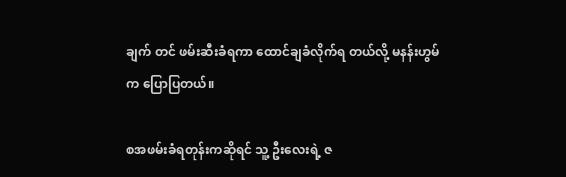ချက် တင် ဖမ်းဆီးခံရကာ ထောင်ချခံလိုက်ရ တယ်လို့ မနန်းဟွမ်က ပြောပြတယ်။

စအဖမ်းခံရတုန်းကဆိုရင် သူ့ ဦးလေးရဲ့ ဇ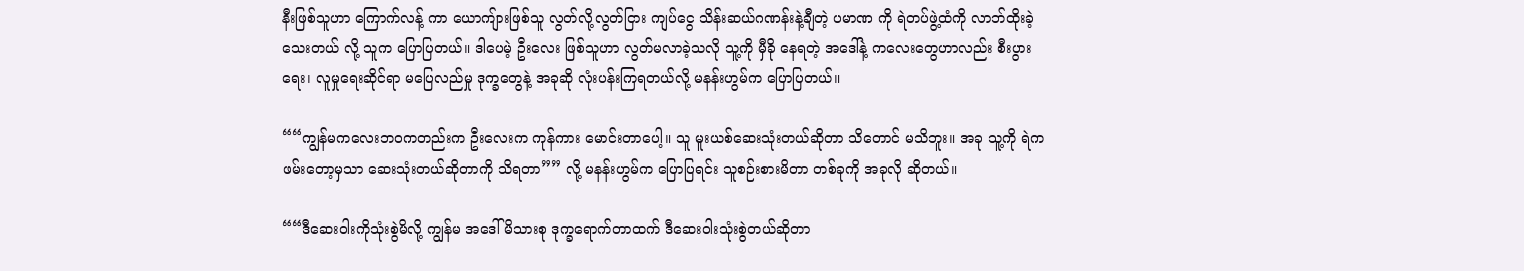နီးဖြစ်သူဟာ ကြောက်လန့် ကာ ယောကျ်ားဖြစ်သူ လွတ်လို့လွတ်ငြား ကျပ်ငွေ သိန်းဆယ်ဂဏန်းနဲ့ချီတဲ့ ပမာဏ ကို ရဲတပ်ဖွဲ့ထံကို လာဘ်ထိုးခဲ့သေးတယ် လို့ သူက ပြောပြတယ်။ ဒါပေမဲ့ ဦးလေး ဖြစ်သူဟာ လွတ်မလာခဲ့သလို သူ့ကို မှီခို နေရတဲ့ အဒေါ်နဲ့ ကလေးတွေဟာလည်း စီးပွားရေး၊ လူမှုရေးဆိုင်ရာ မပြေလည်မှု ဒုက္ခတွေနဲ့ အခုဆို လုံးပန်းကြရတယ်လို့ မနန်းဟွမ်က ပြောပြတယ်။

““ကျွန်မကလေးဘဝကတည်းက ဦးလေးက ကုန်ကား မောင်းတာပေါ့။ သူ မူးယစ်ဆေးသုံးတယ်ဆိုတာ သိတောင် မသိဘူး။ အခု သူ့ကို ရဲက ဖမ်းတော့မှသာ ဆေးသုံးတယ်ဆိုတာကို သိရတာ”” လို့ မနန်းဟွမ်က ပြောပြရင်း သူစဉ်းစားမိတာ တစ်ခုကို အခုလို ဆိုတယ်။

““ဒီဆေးဝါးကိုသုံးစွဲမိလို့ ကျွန်မ အဒေါ်မိသားစု ဒုက္ခရောက်တာထက် ဒီဆေးဝါးသုံးစွဲတယ်ဆိုတာ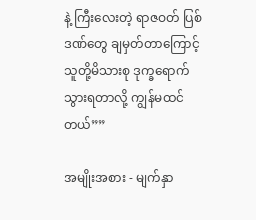နဲ့ ကြီးလေးတဲ့ ရာဇဝတ် ပြစ်ဒဏ်တွေ ချမှတ်တာကြောင့် သူတို့မိသားစု ဒုက္ခရောက်သွားရတာလို့ ကျွန်မထင်တယ်””

အမျိုးအစား - မျက်နှာ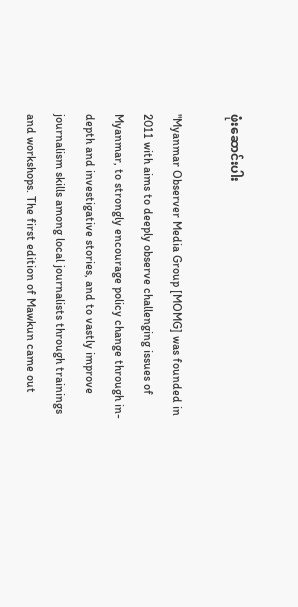ဖုံးဆောင်းပါး

"Myanmar Observer Media Group [MOMG] was founded in 2011 with aims to deeply observe challenging issues of Myanmar, to strongly encourage policy change through in-depth and investigative stories, and to vastly improve journalism skills among local journalists through trainings and workshops. The first edition of Mawkun came out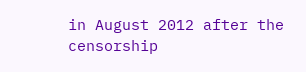in August 2012 after the censorship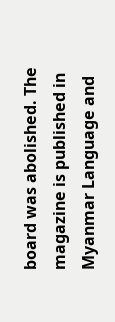board was abolished. The magazine is published in Myanmar Language and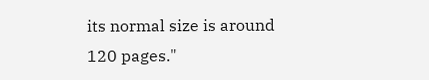its normal size is around 120 pages."